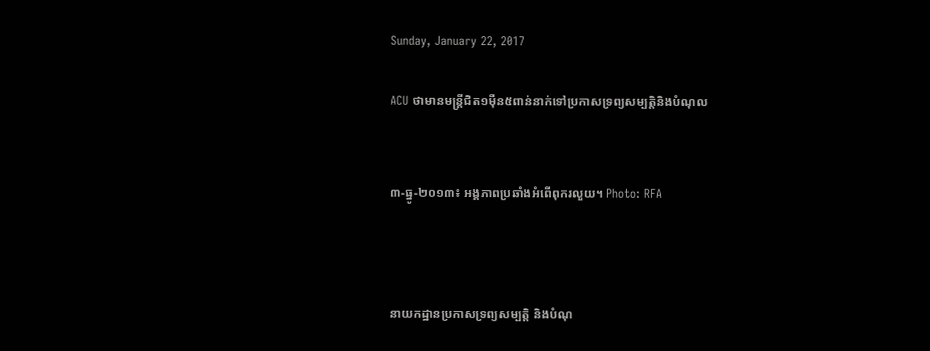Sunday, January 22, 2017

ACU ថាមានមន្ត្រីជិត១ម៉ឺន៥ពាន់នាក់ទៅប្រកាសទ្រព្យសម្បត្តិនិងបំណុល


៣-ធ្នូ-២០១៣៖ អង្គភាពប្រឆាំងអំពើពុករលួយ។ Photo: RFA



នាយកដ្ឋានប្រកាសទ្រព្យសម្បត្តិ និងបំណុ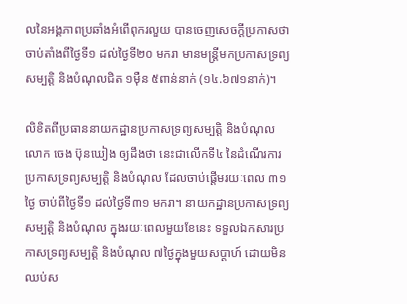លនៃអង្គភាពប្រឆាំងអំពើពុករលួយ បានចេញសេចក្ដីប្រកាសថា ចាប់តាំងពីថ្ងៃទី១ ដល់ថ្ងៃទី២០ មករា មានមន្ត្រីមកប្រកាសទ្រព្យសម្បត្តិ និងបំណុលជិត ១ម៉ឺន ៥ពាន់នាក់ (១៤.៦៧១នាក់)។

លិខិតពីប្រធាននាយកដ្ឋានប្រកាសទ្រព្យសម្បត្តិ និងបំណុល លោក ចេង ប៊ុនឃៀង ឲ្យដឹងថា នេះជាលើកទី៤ នៃដំណើរការប្រកាសទ្រព្យសម្បត្តិ និងបំណុល ដែលចាប់ផ្ដើមរយៈពេល ៣១ថ្ងៃ ចាប់ពីថ្ងៃទី១ ដល់ថ្ងៃទី៣១ មករា។ នាយកដ្ឋានប្រកាសទ្រព្យសម្បត្តិ និងបំណុល ក្នុងរយៈពេលមួយខែនេះ ទទួលឯកសារប្រកាសទ្រព្យសម្បត្តិ និងបំណុល ៧ថ្ងៃក្នុងមួយសប្ដាហ៍ ដោយមិនឈប់ស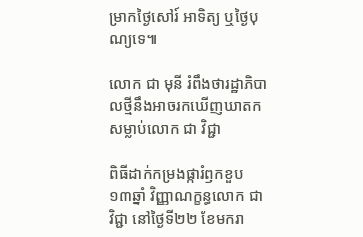ម្រាកថ្ងៃសៅរ៍ អាទិត្យ ឬថ្ងៃបុណ្យទេ៕

លោក ជា មុនី រំពឹងថារដ្ឋាភិបាលថ្មីនឹងអាចរកឃើញឃាតកសម្លាប់លោក ជា វិជ្ជា

ពិធីដាក់កម្រងផ្ការំឭកខួប ១៣ឆ្នាំ វិញ្ញាណក្ខន្ធលោក ជា វិជ្ជា នៅថ្ងៃទី២២ ខែមករា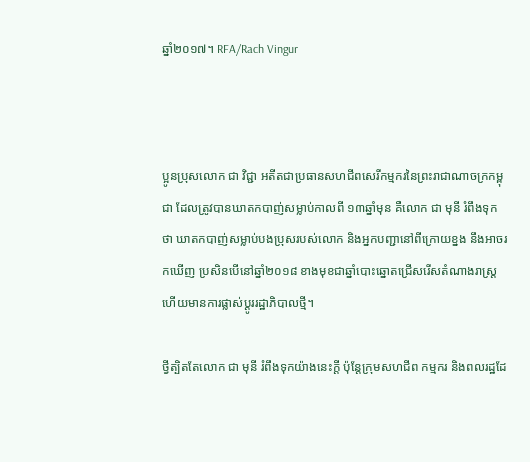ឆ្នាំ២០១៧។ RFA/Rach Vingur



ប្អូនប្រុសលោក ជា វិជ្ជា អតីតជាប្រធានសហជីពសេរីកម្មករនៃព្រះរាជាណាចក្រកម្ពុជា ដែលត្រូវបានឃាតកបាញ់សម្លាប់កាលពី ១៣ឆ្នាំមុន គឺលោក ជា មុនី រំពឹងទុកថា ឃាតកបាញ់សម្លាប់បងប្រុសរបស់លោក និងអ្នកបញ្ជានៅពីក្រោយខ្នង នឹងអាចរកឃើញ ប្រសិនបើនៅឆ្នាំ២០១៨ ខាងមុខជាឆ្នាំបោះឆ្នោតជ្រើសរើសតំណាងរាស្ត្រ ហើយមានការផ្លាស់ប្ដូររដ្ឋាភិបាលថ្មី។

ថ្វីត្បិតតែលោក ជា មុនី រំពឹងទុកយ៉ាងនេះក្ដី ប៉ុន្តែក្រុមសហជីព កម្មករ និងពលរដ្ឋដែ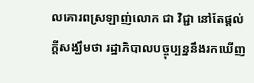លគោរពស្រឡាញ់លោក ជា វិជ្ជា នៅតែផ្ដល់ក្ដីសង្ឃឹមថា រដ្ឋាភិបាលបច្ចុប្បន្ននឹងរកឃើញ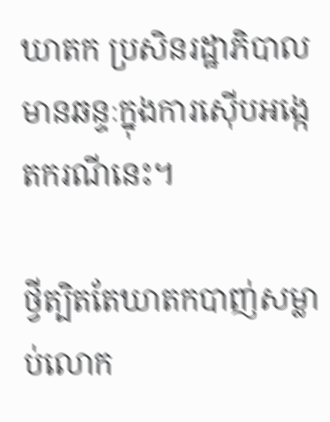ឃាតក ប្រសិនរដ្ឋាភិបាលមានឆន្ទៈក្នុងការស៊ើបអង្កេតករណីនេះ។

ថ្វីត្បិតតែឃាតកបាញ់សម្លាប់លោក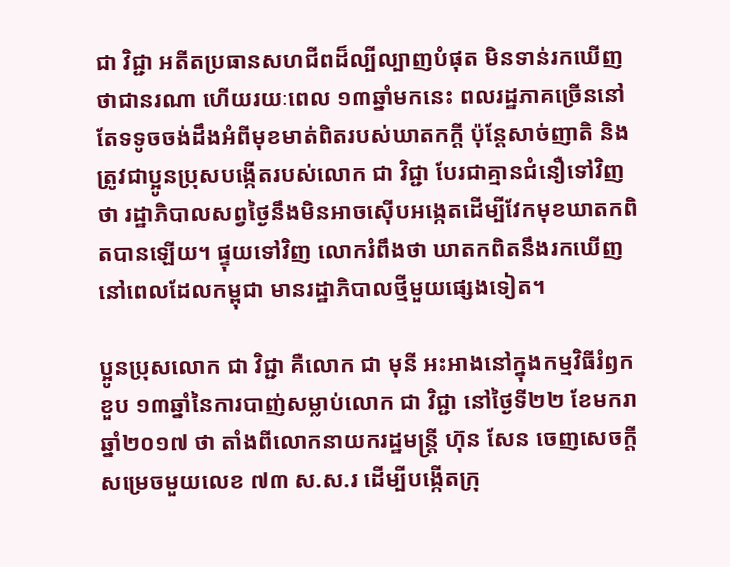ជា វិជ្ជា អតីតប្រធានសហជីពដ៏ល្បីល្បាញបំផុត មិនទាន់រកឃើញថាជានរណា ហើយរយៈពេល ១៣ឆ្នាំមកនេះ ពលរដ្ឋភាគច្រើននៅតែទទូចចង់ដឹងអំពីមុខមាត់ពិតរបស់ឃាតកក្ដី ប៉ុន្តែសាច់ញាតិ និងត្រូវជាប្អូនប្រុសបង្កើតរបស់លោក ជា វិជ្ជា បែរជាគ្មានជំនឿទៅវិញថា រដ្ឋាភិបាលសព្វថ្ងៃនឹងមិនអាចស៊ើបអង្កេតដើម្បីវែកមុខឃាតកពិតបានឡើយ។ ផ្ទុយទៅវិញ លោករំពឹងថា ឃាតកពិតនឹងរកឃើញនៅពេលដែលកម្ពុជា មានរដ្ឋាភិបាលថ្មីមួយផ្សេងទៀត។

ប្អូនប្រុសលោក ជា វិជ្ជា គឺលោក ជា មុនី អះអាងនៅក្នុងកម្មវិធីរំឭកខួប ១៣ឆ្នាំនៃការបាញ់សម្លាប់លោក ជា វិជ្ជា នៅថ្ងៃទី២២ ខែមករា ឆ្នាំ២០១៧ ថា តាំងពីលោកនាយករដ្ឋមន្ត្រី ហ៊ុន សែន ចេញសេចក្ដីសម្រេចមួយលេខ ៧៣ ស.ស.រ ដើម្បីបង្កើតក្រុ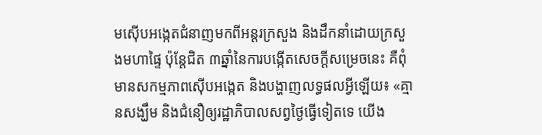មស៊ើបអង្កេតជំនាញមកពីអន្តរក្រសួង និងដឹកនាំដោយក្រសួងមហាផ្ទៃ ប៉ុន្តែជិត ៣ឆ្នាំនៃការបង្កើតសេចក្ដីសម្រេចនេះ គឺពុំមានសកម្មភាពស៊ើបអង្កេត និងបង្ហាញលទ្ធផលអ្វីឡើយ៖ «គ្មានសង្ឃឹម និងជំនឿឲ្យរដ្ឋាភិបាលសព្វថ្ងៃធ្វើទៀតទេ យើង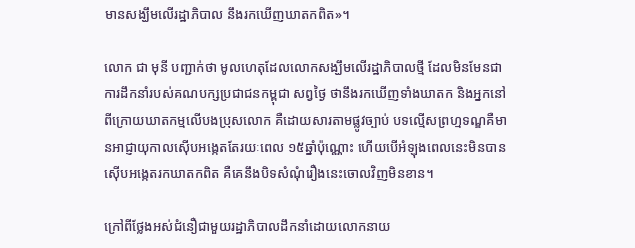មានសង្ឃឹមលើរដ្ឋាភិបាល នឹងរកឃើញឃាតកពិត»។

លោក ជា មុនី បញ្ជាក់ថា មូលហេតុដែលលោកសង្ឃឹមលើរដ្ឋាភិបាលថ្មី ដែលមិនមែនជាការដឹកនាំរបស់គណបក្សប្រជាជនកម្ពុជា សព្វថ្ងៃ ថានឹងរកឃើញទាំងឃាតក និងអ្នកនៅពីក្រោយឃាតកម្មលើបងប្រុសលោក គឺដោយសារតាមផ្លូវច្បាប់ បទល្មើសព្រហ្មទណ្ឌគឺមានអាជ្ញាយុកាលស៊ើបអង្កេតតែរយៈពេល ១៥ឆ្នាំប៉ុណ្ណោះ ហើយបើអំឡុងពេលនេះមិនបានស៊ើបអង្កេតរកឃាតកពិត គឺគេនឹងបិទសំណុំរឿងនេះចោលវិញមិនខាន។

ក្រៅពីថ្លែងអស់ជំនឿជាមួយរដ្ឋាភិបាលដឹកនាំដោយលោកនាយ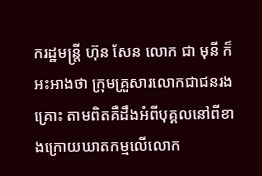ករដ្ឋមន្ត្រី ហ៊ុន សែន លោក ជា មុនី ក៏អះអាងថា ក្រុមគ្រួសារលោកជាជនរងគ្រោះ តាមពិតគឺដឹងអំពីបុគ្គលនៅពីខាងក្រោយឃាតកម្មលើលោក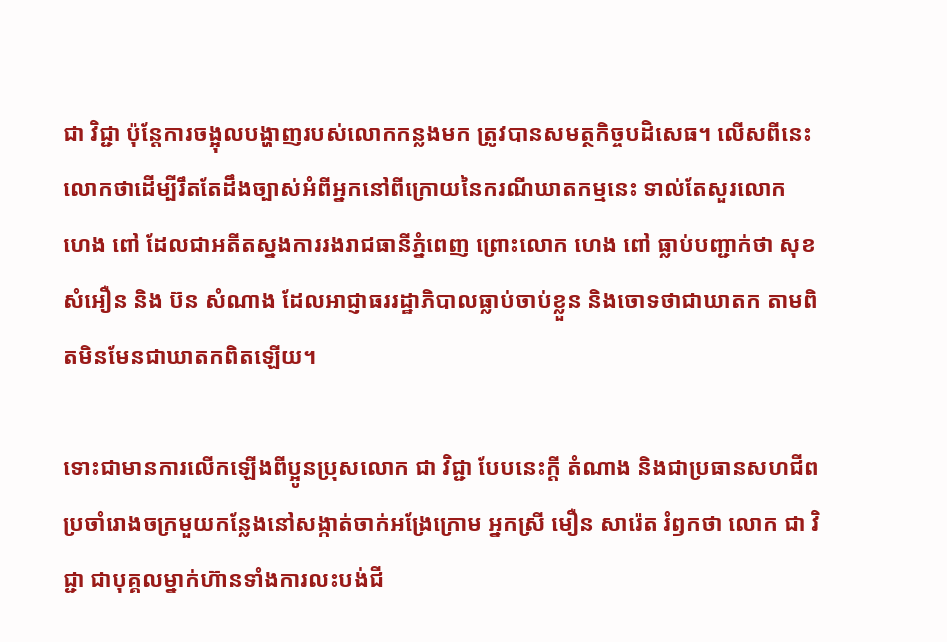ជា វិជ្ជា ប៉ុន្តែការចង្អុលបង្ហាញរបស់លោកកន្លងមក ត្រូវបានសមត្ថកិច្ចបដិសេធ។ លើសពីនេះ លោកថាដើម្បីរឹតតែដឹងច្បាស់អំពីអ្នកនៅពីក្រោយនៃករណីឃាតកម្មនេះ ទាល់តែសួរលោក ហេង ពៅ ដែលជាអតីតស្នងការរងរាជធានីភ្នំពេញ ព្រោះលោក ហេង ពៅ ធ្លាប់បញ្ជាក់ថា សុខ សំអឿន និង ប៊ន សំណាង ដែលអាជ្ញាធររដ្ឋាភិបាលធ្លាប់ចាប់ខ្លួន និងចោទថាជាឃាតក តាមពិតមិនមែនជាឃាតកពិតឡើយ។

ទោះជាមានការលើកឡើងពីប្អូនប្រុសលោក ជា វិជ្ជា បែបនេះក្ដី តំណាង និងជាប្រធានសហជីពប្រចាំរោងចក្រមួយកន្លែងនៅសង្កាត់ចាក់អង្រែក្រោម អ្នកស្រី មឿន សារ៉េត រំឭកថា លោក ជា វិជ្ជា ជាបុគ្គលម្នាក់ហ៊ានទាំងការលះបង់ជី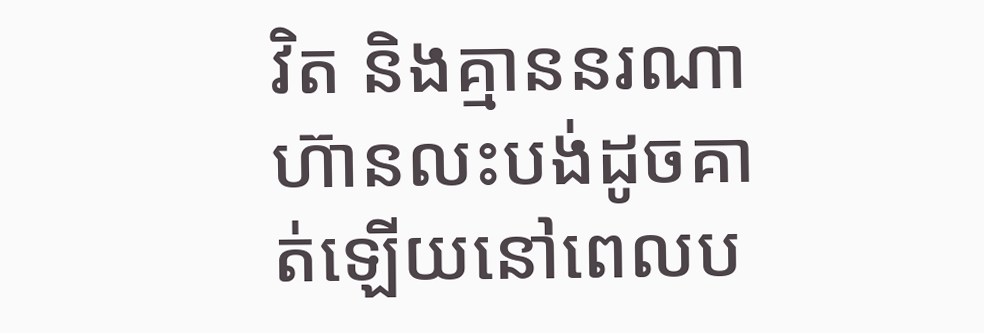វិត និងគ្មាននរណាហ៊ានលះបង់ដូចគាត់ឡើយនៅពេលប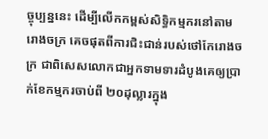ច្ចុប្បន្ននេះ ដើម្បីលើកកម្ពស់សិទ្ធិកម្មករនៅតាមរោងចក្រ គេចផុតពីការជិះជាន់របស់ថៅកែរោងចក្រ ជាពិសេសលោកជាអ្នកទាមទារដំបូងគេឲ្យប្រាក់ខែកម្មករចាប់ពី ២០ដុល្លារក្នុង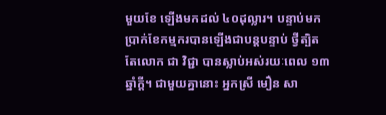មួយខែ ឡើងមកដល់ ៤០ដុល្លារ។ បន្ទាប់មក ប្រាក់ខែកម្មករបានឡើងជាបន្តបន្ទាប់ ថ្វីត្បិតតែលោក ជា វិជ្ជា បានស្លាប់អស់រយៈពេល ១៣ឆ្នាំក្ដី។ ជាមួយគ្នានោះ អ្នកស្រី មឿន សា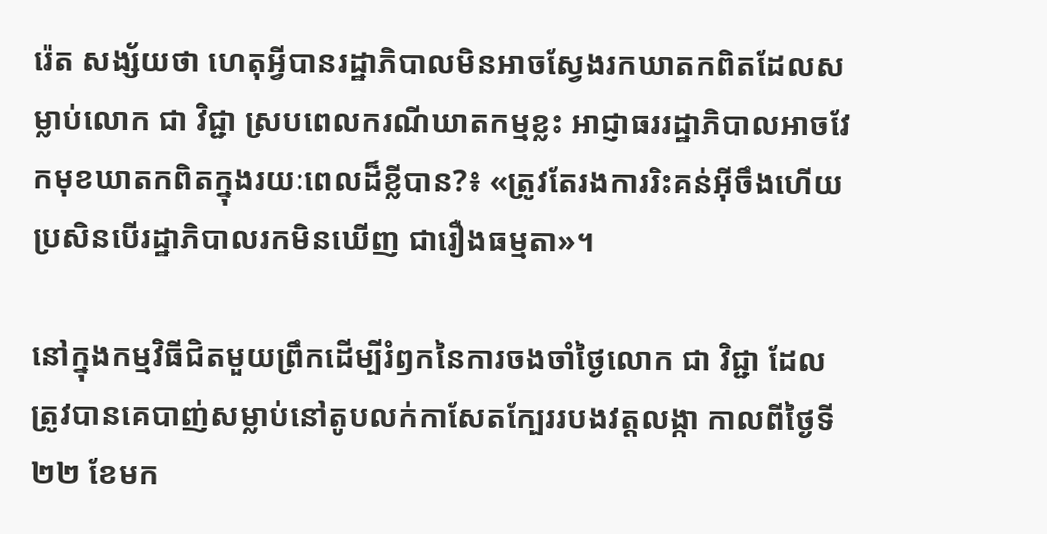រ៉េត សង្ស័យថា ហេតុអ្វីបានរដ្ឋាភិបាលមិនអាចស្វែងរកឃាតកពិតដែលសម្លាប់លោក ជា វិជ្ជា ស្របពេលករណីឃាតកម្មខ្លះ អាជ្ញាធររដ្ឋាភិបាលអាចវែកមុខឃាតកពិតក្នុងរយៈពេលដ៏ខ្លីបាន?៖ «ត្រូវតែរងការរិះគន់អ៊ីចឹងហើយ ប្រសិនបើរដ្ឋាភិបាលរកមិនឃើញ ជារឿងធម្មតា»។

នៅក្នុងកម្មវិធីជិតមួយព្រឹកដើម្បីរំឭកនៃការចងចាំថ្ងៃលោក ជា វិជ្ជា ដែលត្រូវបានគេបាញ់សម្លាប់នៅតូបលក់កាសែតក្បែររបងវត្តលង្កា កាលពីថ្ងៃទី២២ ខែមក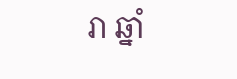រា ឆ្នាំ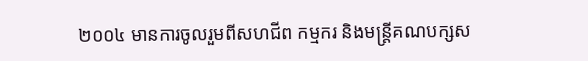២០០៤ មានការចូលរួមពីសហជីព កម្មករ និងមន្ត្រីគណបក្សស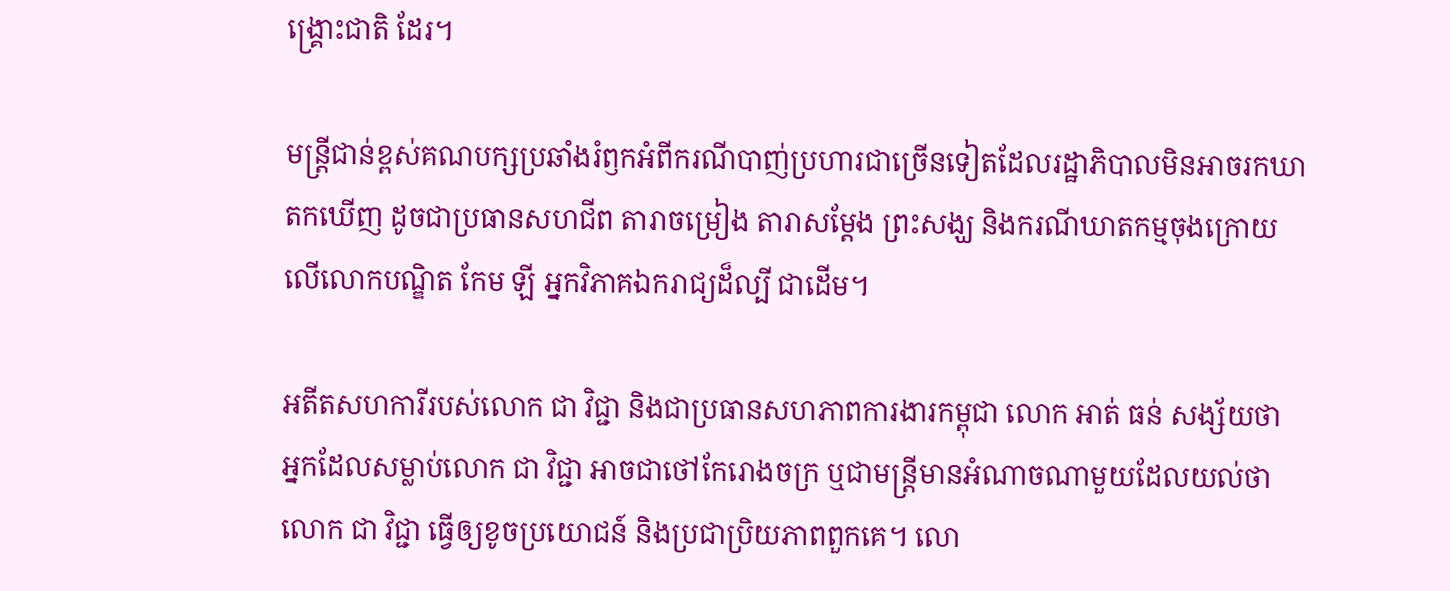ង្គ្រោះជាតិ ដែរ។

មន្ត្រីជាន់ខ្ពស់គណបក្សប្រឆាំងរំឭកអំពីករណីបាញ់ប្រហារជាច្រើនទៀតដែលរដ្ឋាភិបាលមិនអាចរកឃាតកឃើញ ដូចជាប្រធានសហជីព តារាចម្រៀង តារាសម្ដែង ព្រះសង្ឃ និងករណីឃាតកម្មចុងក្រោយលើលោកបណ្ឌិត កែម ឡី អ្នកវិភាគឯករាជ្យដ៏ល្បី ជាដើម។

អតីតសហការីរបស់លោក ជា វិជ្ជា និងជាប្រធានសហភាពការងារកម្ពុជា លោក អាត់ ធន់ សង្ស័យថា អ្នកដែលសម្លាប់លោក ជា វិជ្ជា អាចជាថៅកែរោងចក្រ ឬជាមន្ត្រីមានអំណាចណាមួយដែលយល់ថា លោក ជា វិជ្ជា ធ្វើឲ្យខូចប្រយោជន៍ និងប្រជាប្រិយភាពពួកគេ។ លោ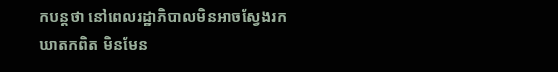កបន្តថា នៅពេលរដ្ឋាភិបាលមិនអាចស្វែងរកឃាតកពិត មិនមែន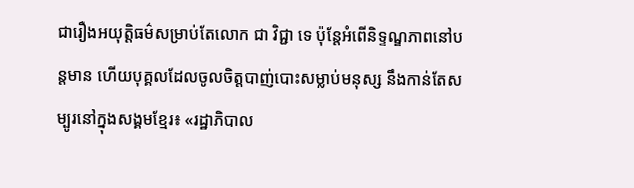ជារឿងអយុត្តិធម៌សម្រាប់តែលោក ជា វិជ្ជា ទេ ប៉ុន្តែអំពើនិទ្ទណ្ឌភាពនៅបន្តមាន ហើយបុគ្គលដែលចូលចិត្តបាញ់បោះសម្លាប់មនុស្ស នឹងកាន់តែសម្បូរនៅក្នុងសង្គមខ្មែរ៖ «រដ្ឋាភិបាល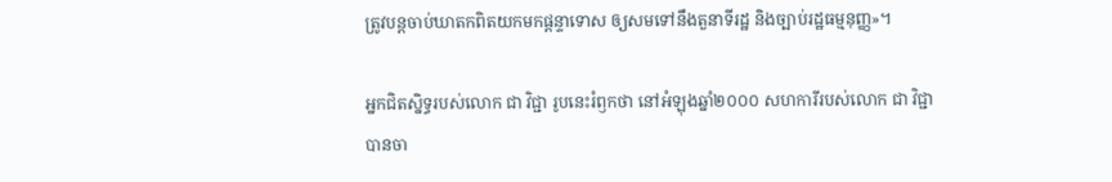ត្រូវបន្តចាប់ឃាតកពិតយកមកផ្ដន្ទាទោស ឲ្យសមទៅនឹងតួនាទីរដ្ឋ និងច្បាប់រដ្ឋធម្មនុញ្ញ»។

អ្នកជិតស្និទ្ធរបស់លោក ជា វិជ្ជា រូបនេះរំឭកថា នៅអំឡុងឆ្នាំ២០០០ សហការីរបស់លោក ជា វិជ្ជា បានចា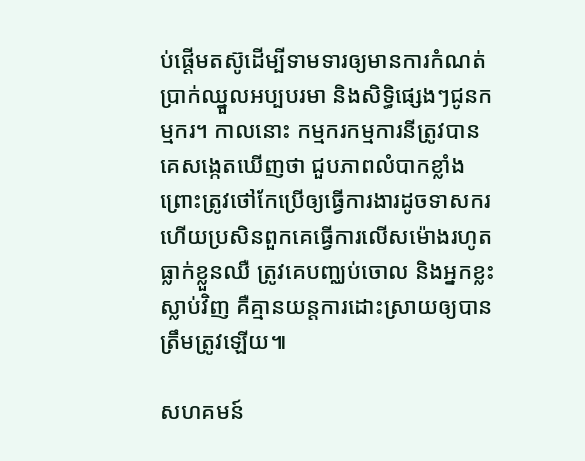ប់ផ្ដើមតស៊ូដើម្បីទាមទារឲ្យមានការកំណត់ប្រាក់ឈ្នួលអប្បបរមា និងសិទ្ធិផ្សេងៗជូនកម្មករ។ កាលនោះ កម្មករកម្មការនីត្រូវបានគេសង្កេតឃើញថា ជួបភាពលំបាកខ្លាំង ព្រោះត្រូវថៅកែប្រើឲ្យធ្វើការងារដូចទាសករ ហើយប្រសិនពួកគេធ្វើការលើសម៉ោងរហូតធ្លាក់ខ្លួនឈឺ ត្រូវគេបញ្ឈប់ចោល និងអ្នកខ្លះស្លាប់វិញ គឺគ្មានយន្តការដោះស្រាយឲ្យបានត្រឹមត្រូវឡើយ៕

សហគមន៍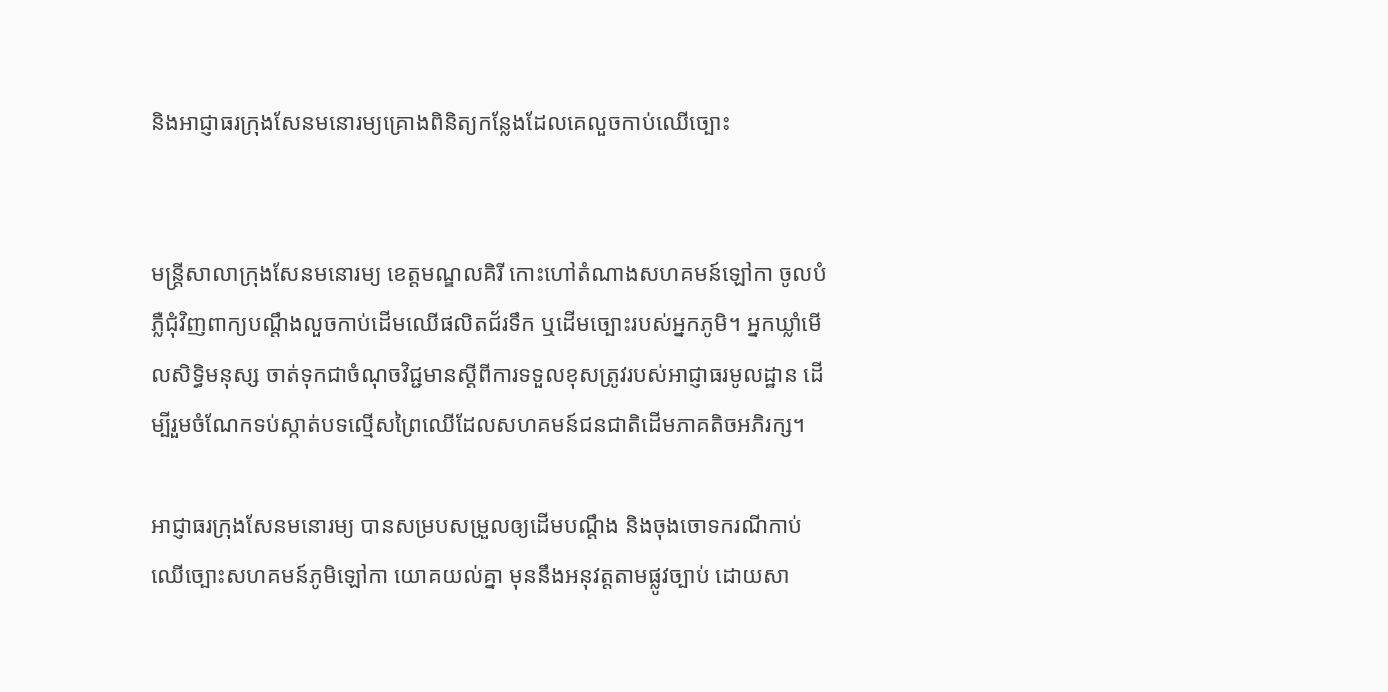និងអាជ្ញាធរក្រុងសែនមនោរម្យគ្រោងពិនិត្យកន្លែងដែលគេលួចកាប់ឈើច្បោះ


មន្ត្រីសាលាក្រុងសែនមនោរម្យ ខេត្តមណ្ឌលគិរី កោះហៅតំណាងសហគមន៍ឡៅកា ចូលបំភ្លឺជុំវិញពាក្យបណ្ដឹងលួចកាប់ដើមឈើផលិតជ័រទឹក ឬដើមច្បោះរបស់អ្នកភូមិ។ អ្នកឃ្លាំមើលសិទ្ធិមនុស្ស ចាត់ទុកជាចំណុចវិជ្ជមានស្ដីពីការទទួលខុសត្រូវរបស់អាជ្ញាធរមូលដ្ឋាន ដើម្បីរួមចំណែកទប់ស្កាត់បទល្មើសព្រៃឈើដែលសហគមន៍ជនជាតិដើមភាគតិចអភិរក្ស។

អាជ្ញាធរក្រុងសែនមនោរម្យ បានសម្របសម្រួលឲ្យដើមបណ្ដឹង និងចុងចោទករណីកាប់ឈើច្បោះសហគមន៍ភូមិឡៅកា យោគយល់គ្នា មុននឹងអនុវត្តតាមផ្លូវច្បាប់ ដោយសា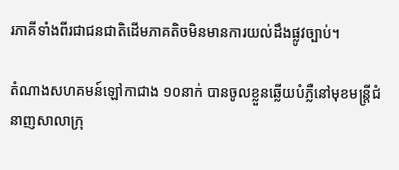រភាគីទាំងពីរជាជនជាតិដើមភាគតិចមិនមានការយល់ដឹងផ្លូវច្បាប់។

តំណាងសហគមន៍ឡៅកាជាង ១០នាក់ បានចូលខ្លួនឆ្លើយបំភ្លឺនៅមុខមន្ត្រីជំនាញសាលាក្រុ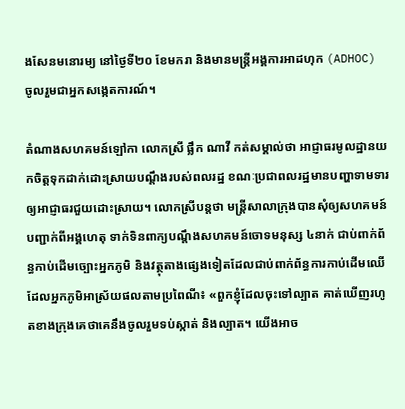ងសែនមនោរម្យ នៅថ្ងៃទី២០ ខែមករា និងមានមន្ត្រីអង្គការអាដហុក (ADHOC) ចូលរួមជាអ្នកសង្កេតការណ៍។

តំណាងសហគមន៍ឡៅកា លោកស្រី ផ្លឹក ណាវី កត់សម្គាល់ថា អាជ្ញាធរមូលដ្ឋានយកចិត្តទុកដាក់ដោះស្រាយបណ្ដឹងរបស់ពលរដ្ឋ ខណៈប្រជាពលរដ្ឋមានបញ្ហាទាមទារឲ្យអាជ្ញាធរជួយដោះស្រាយ។ លោកស្រីបន្តថា មន្ត្រីសាលាក្រុងបានសុំឲ្យសហគមន៍បញ្ជាក់ពីអង្គហេតុ ទាក់ទិនពាក្យបណ្ដឹងសហគមន៍ចោទមនុស្ស ៤នាក់ ជាប់ពាក់ព័ន្ធកាប់ដើមច្បោះអ្នកភូមិ និងវត្ថុតាងផ្សេងទៀតដែលជាប់ពាក់ព័ន្ធការកាប់ដើមឈើដែលអ្នកភូមិអាស្រ័យផលតាមប្រពៃណី៖ «ពួកខ្ញុំដែលចុះទៅល្បាត គាត់ឃើញរហូតខាងក្រុងគេថាគេនឹងចូលរួមទប់ស្កាត់ និងល្បាត។ យើងអាច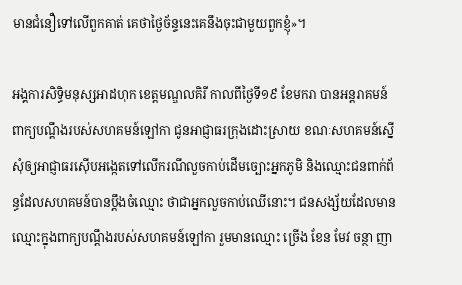មានជំនឿទៅលើពួកគាត់ គេថាថ្ងៃច័ន្ទនេះគេនឹងចុះជាមួយពួកខ្ញុំ»។

អង្គការសិទ្ធិមនុស្សអាដហុក ខេត្តមណ្ឌលគិរី កាលពីថ្ងៃទី១៩ ខែមករា បានអន្តរាគមន៍ពាក្យបណ្ដឹងរបស់សហគមន៍ឡៅកា ជូនអាជ្ញាធរក្រុងដោះស្រាយ ខណៈសហគមន៍ស្នើសុំឲ្យអាជ្ញាធរស៊ើបអង្កេតទៅលើករណីលួចកាប់ដើមច្បោះអ្នកភូមិ និងឈ្មោះជនពាក់ព័ន្ធដែលសហគមន៍បានប្ដឹងចំឈ្មោះ ថាជាអ្នកលួចកាប់ឈើនោះ។ ជនសង្ស័យដែលមានឈ្មោះក្នុងពាក្យបណ្ដឹងរបស់សហគមន៍ឡៅកា រួមមានឈ្មោះ ច្រើង ខែន មែវ ចន្ថា ញា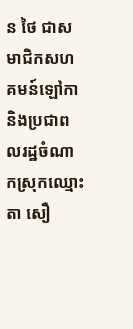ន ថៃ ជាសមាជិកសហគមន៍ឡៅកា និងប្រជាពលរដ្ឋចំណាកស្រុកឈ្មោះ តា សឿ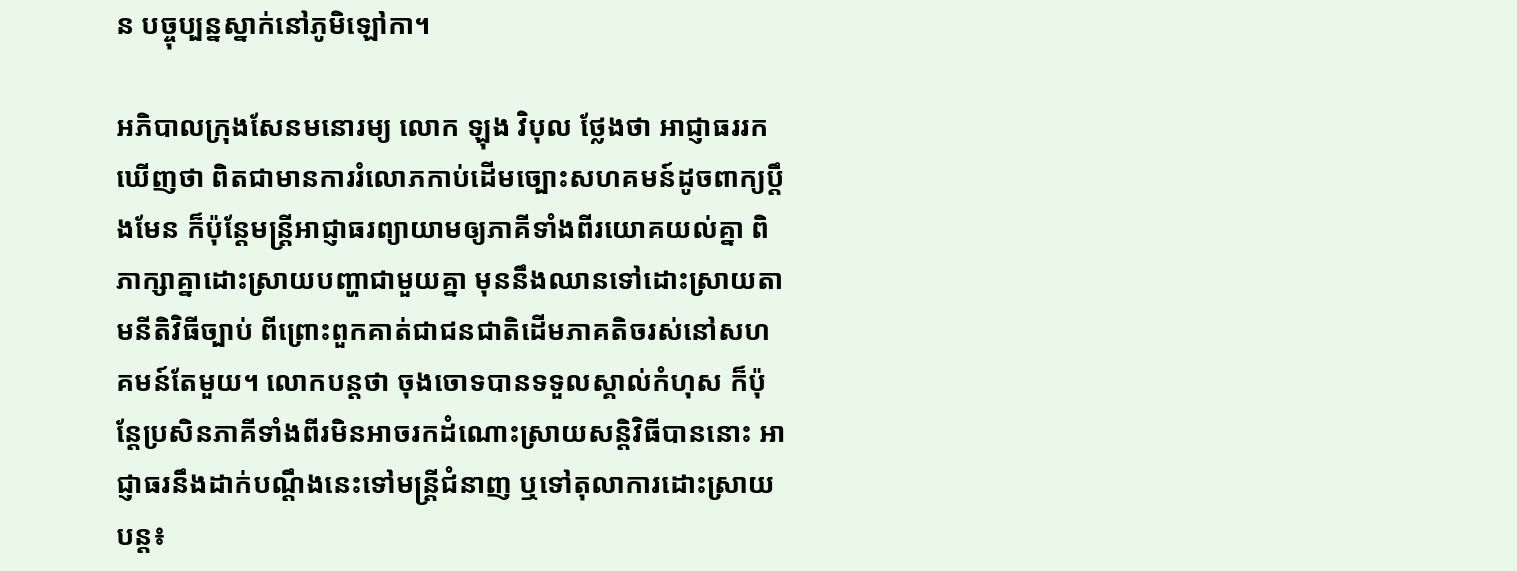ន បច្ចុប្បន្នស្នាក់នៅភូមិឡៅកា។

អភិបាលក្រុងសែនមនោរម្យ លោក ឡុង វិបុល ថ្លែងថា អាជ្ញាធររកឃើញថា ពិតជាមានការរំលោភកាប់ដើមច្បោះសហគមន៍ដូចពាក្យប្ដឹងមែន ក៏ប៉ុន្តែមន្ត្រីអាជ្ញាធរព្យាយាមឲ្យភាគីទាំងពីរយោគយល់គ្នា ពិភាក្សាគ្នាដោះស្រាយបញ្ហាជាមួយគ្នា មុននឹងឈានទៅដោះស្រាយតាមនីតិវិធីច្បាប់ ពីព្រោះពួកគាត់ជាជនជាតិដើមភាគតិចរស់នៅសហគមន៍តែមួយ។ លោកបន្តថា ចុងចោទបានទទួលស្គាល់កំហុស ក៏ប៉ុន្តែប្រសិនភាគីទាំងពីរមិនអាចរកដំណោះស្រាយសន្តិវិធីបាននោះ អាជ្ញាធរនឹងដាក់បណ្ដឹងនេះទៅមន្ត្រីជំនាញ ឬទៅតុលាការដោះស្រាយបន្ត៖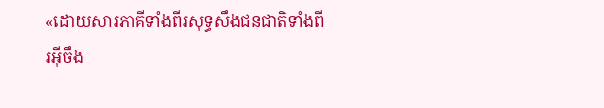«ដោយសារភាគីទាំងពីរសុទ្ធសឹងជនជាតិទាំងពីរអ៊ីចឹង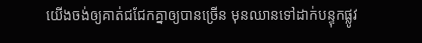យើងចង់ឲ្យគាត់ជជែកគ្នាឲ្យបានច្រើន មុនឈានទៅដាក់បន្ទុកផ្លូវ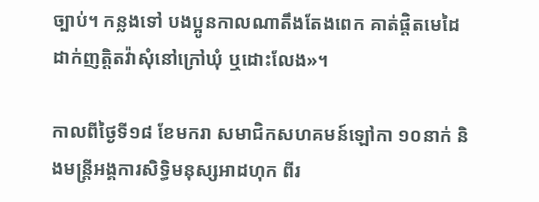ច្បាប់។ កន្លងទៅ បងប្អូនកាលណាតឹងតែងពេក គាត់ផ្ដិតមេដៃដាក់ញត្តិតវ៉ាសុំនៅក្រៅឃុំ ឬដោះលែង»។

កាលពីថ្ងៃទី១៨ ខែមករា សមាជិកសហគមន៍ឡៅកា ១០នាក់ និងមន្ត្រីអង្គការសិទ្ធិមនុស្សអាដហុក ពីរ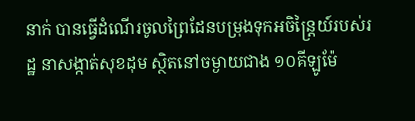នាក់ បានធ្វើដំណើរចូលព្រៃដែនបម្រុងទុកអចិន្ត្រៃយ៍របស់រដ្ឋ នាសង្កាត់សុខដុម ស្ថិតនៅចម្ងាយជាង ១០គីឡូម៉ែ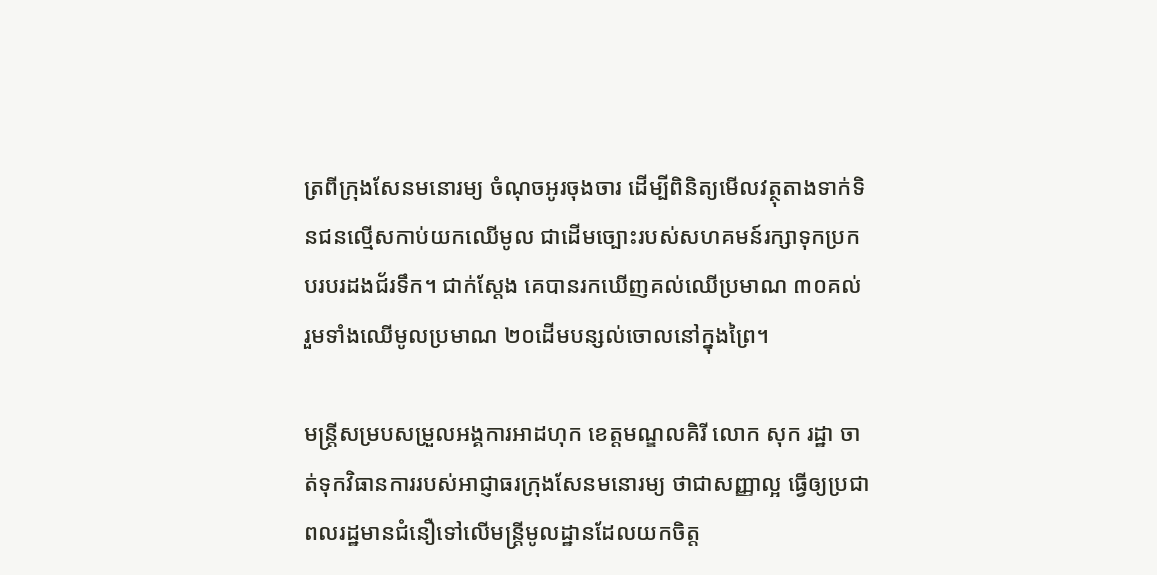ត្រពីក្រុងសែនមនោរម្យ ចំណុចអូរចុងចារ ដើម្បីពិនិត្យមើលវត្ថុតាងទាក់ទិនជនល្មើសកាប់យកឈើមូល ជាដើមច្បោះរបស់សហគមន៍រក្សាទុកប្រកបរបរដងជ័រទឹក។ ជាក់ស្តែង គេបានរកឃើញគល់ឈើប្រមាណ ៣០គល់ រួមទាំងឈើមូលប្រមាណ ២០ដើមបន្សល់ចោលនៅក្នុងព្រៃ។

មន្ត្រីសម្របសម្រួលអង្គការអាដហុក ខេត្តមណ្ឌលគិរី លោក សុក រដ្ឋា ចាត់ទុកវិធានការរបស់អាជ្ញាធរក្រុងសែនមនោរម្យ ថាជាសញ្ញាល្អ ធ្វើឲ្យប្រជាពលរដ្ឋមានជំនឿទៅលើមន្ត្រីមូលដ្ឋានដែលយកចិត្ត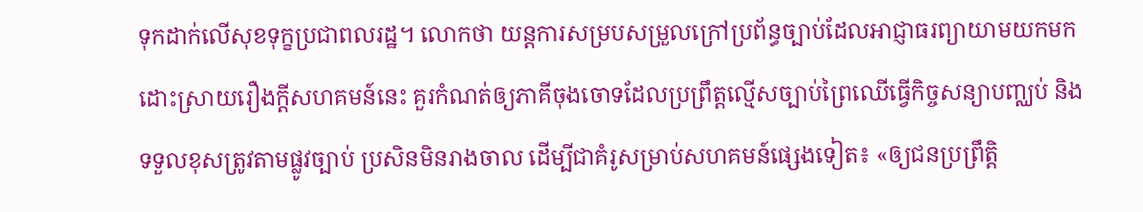ទុកដាក់លើសុខទុក្ខប្រជាពលរដ្ឋ។ លោកថា យន្តការសម្របសម្រួលក្រៅប្រព័ន្ធច្បាប់ដែលអាជ្ញាធរព្យាយាមយកមកដោះស្រាយរឿងក្តីសហគមន៍នេះ គួរកំណត់ឲ្យភាគីចុងចោទដែលប្រព្រឹត្តល្មើសច្បាប់ព្រៃឈើធ្វើកិច្ចសន្យាបញ្ឈប់ និងទទួលខុសត្រូវតាមផ្លូវច្បាប់ ប្រសិនមិនរាងចាល ដើម្បីជាគំរូសម្រាប់សហគមន៍ផ្សេងទៀត៖ «ឲ្យជនប្រព្រឹត្តិ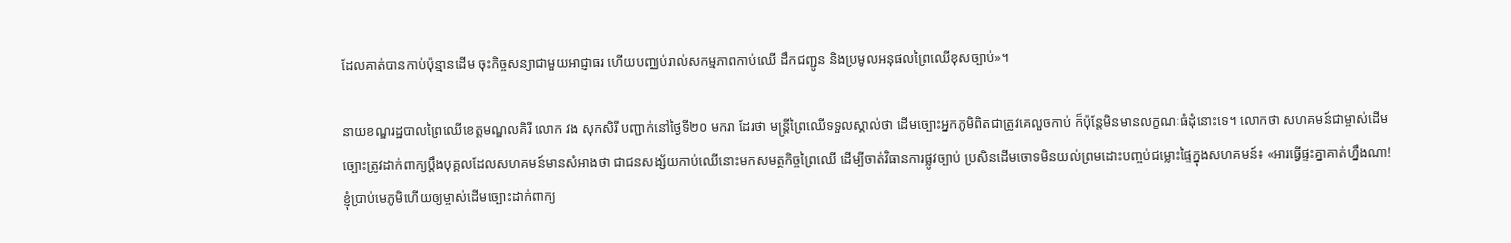ដែលគាត់បានកាប់ប៉ុន្មានដើម ចុះកិច្ចសន្យាជាមួយអាជ្ញាធរ ហើយបញ្ឈប់រាល់សកម្មភាពកាប់ឈើ ដឹកជញ្ជូន និងប្រមូលអនុផលព្រៃឈើខុសច្បាប់»។

នាយខណ្ឌរដ្ឋបាលព្រៃឈើខេត្តមណ្ឌលគិរី លោក វង សុកសិរី បញ្ជាក់នៅថ្ងៃទី២០ មករា ដែរថា មន្ត្រីព្រៃឈើទទួលស្គាល់ថា ដើមច្បោះអ្នកភូមិពិតជាត្រូវគេលួចកាប់ ក៏ប៉ុន្តែមិនមានលក្ខណៈធំដុំនោះទេ។ លោកថា សហគមន៍ជាម្ចាស់ដើមច្បោះត្រូវដាក់ពាក្យប្ដឹងបុគ្គលដែលសហគមន៍មានសំអាងថា ជាជនសង្ស័យកាប់ឈើនោះមកសមត្ថកិច្ចព្រៃឈើ ដើម្បីចាត់វិធានការផ្លូវច្បាប់ ប្រសិនដើមចោទមិនយល់ព្រមដោះបញ្ចប់ជម្លោះផ្ទៃក្នុងសហគមន៍៖ «អារធ្វើផ្ទះគ្នាគាត់ហ្នឹងណា! ខ្ញុំប្រាប់មេភូមិហើយឲ្យម្ចាស់ដើមច្បោះដាក់ពាក្យ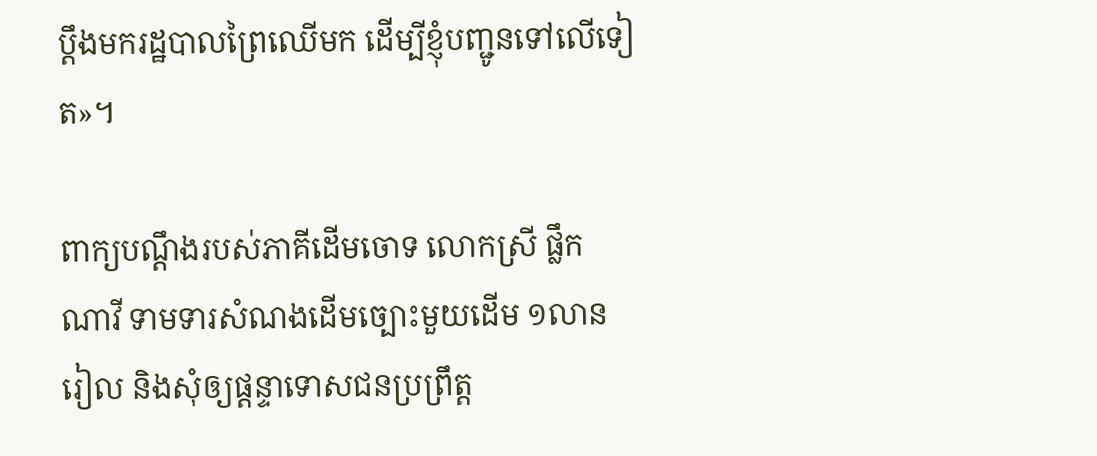ប្ដឹងមករដ្ឋបាលព្រៃឈើមក ដើម្បីខ្ញុំបញ្ជូនទៅលើទៀត»។

ពាក្យបណ្ដឹងរបស់ភាគីដើមចោទ លោកស្រី ផ្លឹក ណាវី ទាមទារសំណងដើមច្បោះមួយដើម ១លានរៀល និងសុំឲ្យផ្ដន្ទាទោសជនប្រព្រឹត្ត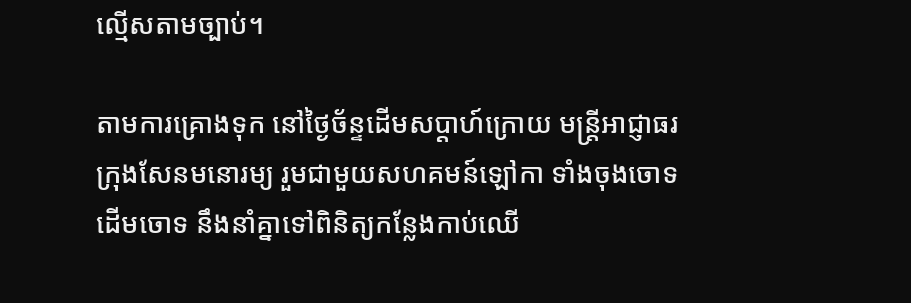ល្មើសតាមច្បាប់។

តាមការគ្រោងទុក នៅថ្ងៃច័ន្ទដើមសប្ដាហ៍ក្រោយ មន្ត្រីអាជ្ញាធរក្រុងសែនមនោរម្យ រួមជាមួយសហគមន៍ឡៅកា ទាំងចុងចោទ ដើមចោទ នឹងនាំគ្នាទៅពិនិត្យកន្លែងកាប់ឈើ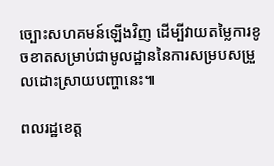ច្បោះសហគមន៍ឡើងវិញ ដើម្បីវាយតម្លៃការខូចខាតសម្រាប់ជាមូលដ្ឋាននៃការសម្របសម្រួលដោះស្រាយបញ្ហានេះ៕

ពលរដ្ឋខេត្ត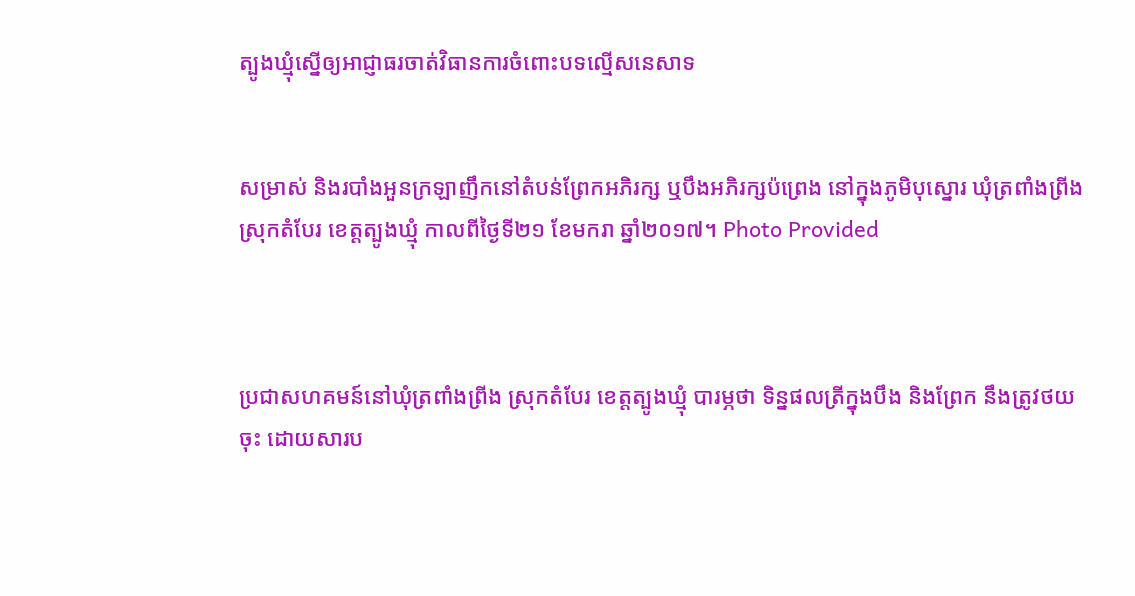ត្បូងឃ្មុំស្នើឲ្យអាជ្ញាធរចាត់វិធានការចំពោះបទល្មើសនេសាទ


សម្រាស់ និងរបាំងអួនក្រឡាញឹកនៅតំបន់ព្រែកអភិរក្ស ឬបឹងអភិរក្សប៉ព្រេង នៅក្នុងភូមិបុស្នោរ ឃុំត្រពាំងព្រីង ស្រុកតំបែរ ខេត្តត្បូងឃ្មុំ កាលពីថ្ងៃទី២១ ខែមករា ឆ្នាំ២០១៧។ Photo Provided



ប្រជាសហគមន៍នៅឃុំត្រពាំងព្រីង ស្រុកតំបែរ ខេត្តត្បូងឃ្មុំ បារម្ភថា ទិន្នផលត្រីក្នុងបឹង និងព្រែក នឹងត្រូវថយចុះ ដោយសារប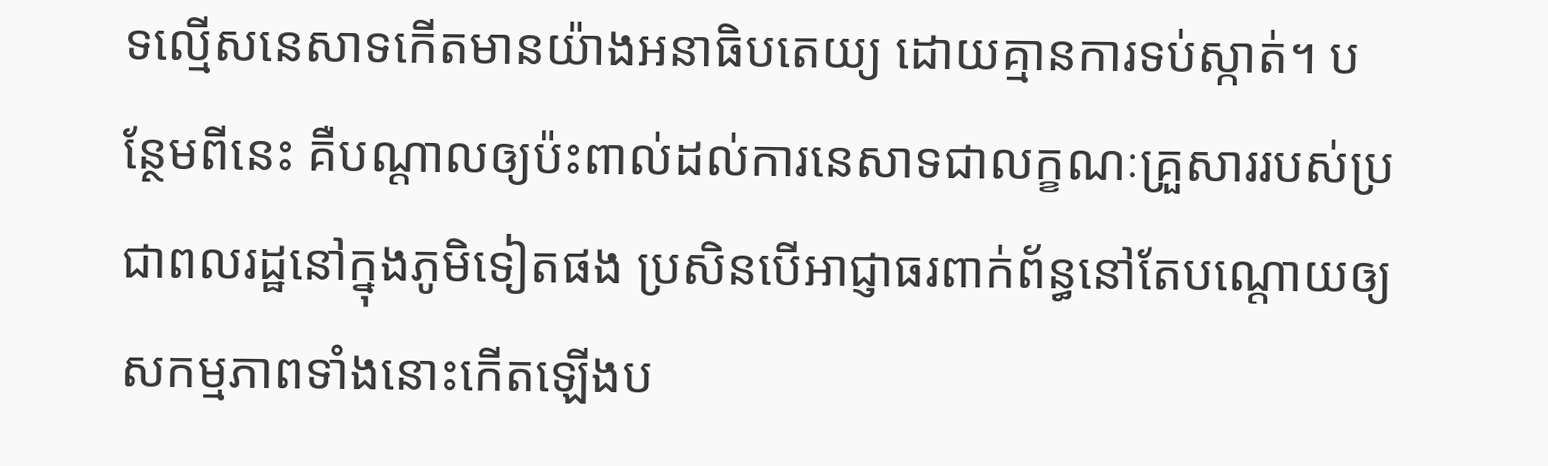ទល្មើសនេសាទកើតមានយ៉ាងអនាធិបតេយ្យ ដោយគ្មានការទប់ស្កាត់។ បន្ថែមពីនេះ គឺបណ្ដាលឲ្យប៉ះពាល់ដល់ការនេសាទជាលក្ខណៈគ្រួសាររបស់ប្រជាពលរដ្ឋនៅក្នុងភូមិទៀតផង ប្រសិនបើអាជ្ញាធរពាក់ព័ន្ធនៅតែបណ្តោយឲ្យសកម្មភាពទាំងនោះកើតឡើងប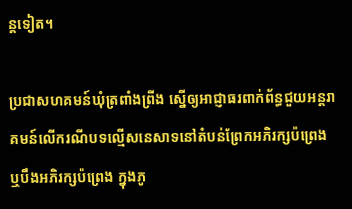ន្តទៀត។

ប្រជាសហគមន៍ឃុំត្រពាំងព្រីង ស្នើឲ្យអាជ្ញាធរពាក់ព័ន្ធជួយអន្តរាគមន៍លើករណីបទល្មើសនេសាទនៅតំបន់ព្រែកអភិរក្សប៉ព្រេង ឬបឹងអភិរក្សប៉ព្រេង ក្នុងភូ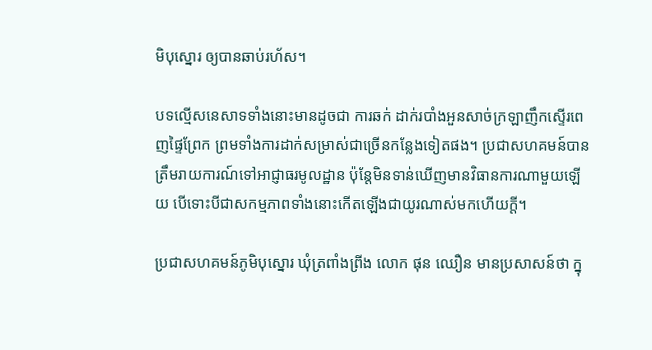មិបុស្នោរ ឲ្យបានឆាប់រហ័ស។

បទល្មើសនេសាទទាំងនោះមានដូចជា ការឆក់ ដាក់របាំងអួនសាច់ក្រឡាញឹកស្ទើរពេញផ្ទៃព្រែក ព្រមទាំងការដាក់សម្រាស់ជាច្រើនកន្លែងទៀតផង។ ប្រជាសហគមន៍បានត្រឹមរាយការណ៍ទៅអាជ្ញាធរមូលដ្ឋាន ប៉ុន្តែមិនទាន់ឃើញមានវិធានការណាមួយឡើយ បើទោះបីជាសកម្មភាពទាំងនោះកើតឡើងជាយូរណាស់មកហើយក្តី។

ប្រជាសហគមន៍ភូមិបុស្នោរ ឃុំត្រពាំងព្រីង លោក ផុន ឈឿន មានប្រសាសន៍ថា ក្នុ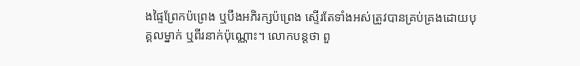ងផ្ទៃព្រែកប៉ព្រេង ឬបឹងអភិរក្សប៉ព្រេង ស្ទើរតែទាំងអស់ត្រូវបានគ្រប់គ្រងដោយបុគ្គលម្នាក់ ឬពីរនាក់ប៉ុណ្ណោះ។ លោកបន្តថា ពួ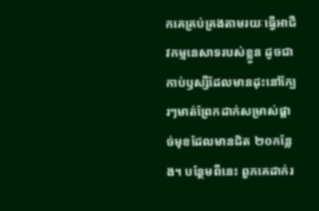កគេគ្រប់គ្រងតាមរយៈធ្វើអាជីវកម្មនេសាទរបស់ខ្លួន ដូចជាកាប់ឫស្សីដែលមានដុះនៅក្បែរៗមាត់ព្រែកដាក់សម្រាស់ផ្តាច់មុខដែលមានជិត ២០កន្លែង។ បន្ថែមពីនេះ ពួកគេដាក់រ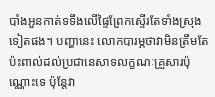បាំងអួនកាត់ទទឹងលើផ្ទៃព្រែកស្ទើរតែទាំងស្រុងទៀតផង។ បញ្ហានេះ លោកបារម្ភថាវាមិនត្រឹមតែប៉ះពាល់ដល់ប្រជានេសាទលក្ខណៈគ្រួសារប៉ុណ្ណោះទេ ប៉ុន្តែវា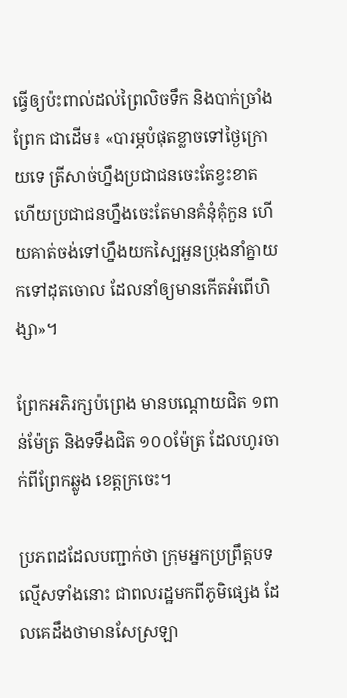ធ្វើឲ្យប៉ះពាល់ដល់ព្រៃលិចទឹក និងបាក់ច្រាំងព្រែក ជាដើម៖ «បារម្ភបំផុតខ្លាចទៅថ្ងៃក្រោយទេ ត្រីសាច់ហ្នឹងប្រជាជនចេះតែខ្វះខាត ហើយប្រជាជនហ្នឹងចេះតែមានគំនុំគុំកួន ហើយគាត់ចង់ទៅហ្នឹងយកស្បៃអួនប្រុងនាំគ្នាយកទៅដុតចោល ដែលនាំឲ្យមានកើតអំពើហិង្សា»។

ព្រែកអភិរក្សប៉ព្រេង មានបណ្តោយជិត ១ពាន់ម៉ែត្រ និងទទឹងជិត ១០០ម៉ែត្រ ដែលហូរចាក់ពីព្រែកឆ្លូង ខេត្តក្រចេះ។

ប្រភពដដែលបញ្ជាក់ថា ក្រុមអ្នកប្រព្រឹត្តបទល្មើសទាំងនោះ ជាពលរដ្ឋមកពីភូមិផ្សេង ដែលគេដឹងថាមានសែស្រឡា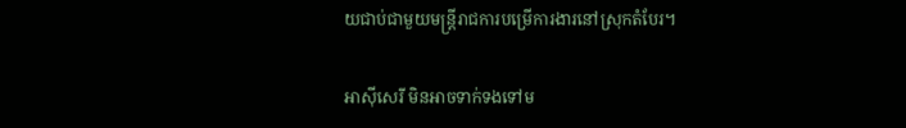យជាប់ជាមួយមន្ត្រីរាជការបម្រើការងារនៅស្រុកតំបែរ។

អាស៊ីសេរី មិនអាចទាក់ទងទៅម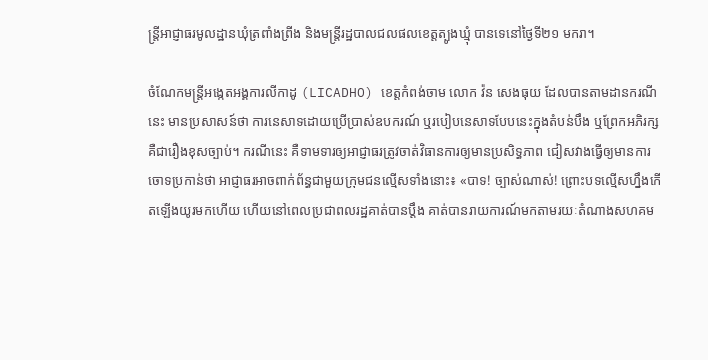ន្ត្រីអាជ្ញាធរមូលដ្ឋានឃុំត្រពាំងព្រីង និងមន្ត្រីរដ្ឋបាលជលផលខេត្តត្បូងឃ្មុំ បានទេនៅថ្ងៃទី២១ មករា។

ចំណែកមន្ត្រីអង្កេតអង្គការលីកាដូ (LICADHO) ខេត្តកំពង់ចាម លោក វ៉ន សេងធុយ ដែលបានតាមដានករណីនេះ មានប្រសាសន៍ថា ការនេសាទដោយប្រើប្រាស់ឧបករណ៍ ឬរបៀបនេសាទបែបនេះក្នុងតំបន់បឹង ឬព្រែកអភិរក្ស គឺជារឿងខុសច្បាប់។ ករណីនេះ គឺទាមទារឲ្យអាជ្ញាធរត្រូវចាត់វិធានការឲ្យមានប្រសិទ្ធភាព ជៀសវាងធ្វើឲ្យមានការចោទប្រកាន់ថា អាជ្ញាធរអាចពាក់ព័ន្ធជាមួយក្រុមជនល្មើសទាំងនោះ៖ «បាទ! ច្បាស់ណាស់! ព្រោះបទល្មើសហ្នឹងកើតឡើងយូរមកហើយ ហើយនៅពេលប្រជាពលរដ្ឋគាត់បានប្ដឹង គាត់បានរាយការណ៍មកតាមរយៈតំណាងសហគម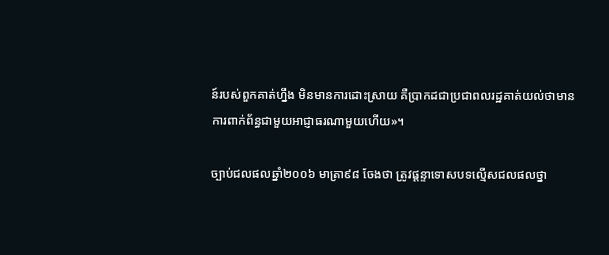ន៍របស់ពួកគាត់ហ្នឹង មិនមានការដោះស្រាយ គឺប្រាកដជាប្រជាពលរដ្ឋគាត់យល់ថាមានការពាក់ព័ន្ធជាមួយអាជ្ញាធរណាមួយហើយ»។

ច្បាប់ជលផលឆ្នាំ២០០៦ មាត្រា៩៨ ចែងថា ត្រូវផ្ដន្ទាទោសបទល្មើសជលផលថ្នា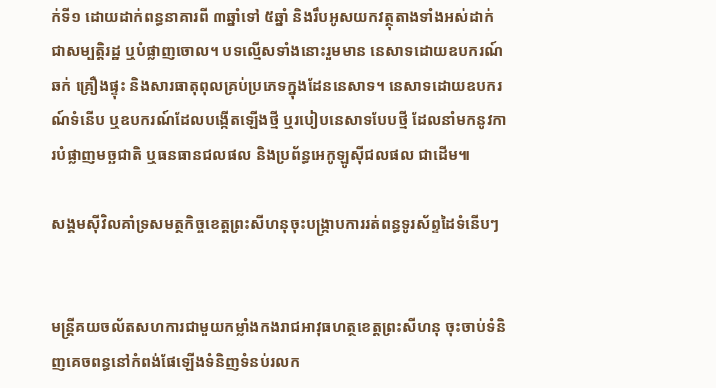ក់ទី១ ដោយដាក់ពន្ធនាគារពី ៣ឆ្នាំទៅ ៥ឆ្នាំ និងរឹបអូសយកវត្ថុតាងទាំងអស់ដាក់ជាសម្បត្តិរដ្ឋ ឬបំផ្លាញចោល។ បទល្មើសទាំងនោះរួមមាន នេសាទដោយឧបករណ៍ឆក់ គ្រឿងផ្ទុះ និងសារធាតុពុលគ្រប់ប្រភេទក្នុងដែននេសាទ។ នេសាទដោយឧបករណ៍ទំនើប ឬឧបករណ៍ដែលបង្កើតឡើងថ្មី ឬរបៀបនេសាទបែបថ្មី ដែលនាំមកនូវការបំផ្លាញមច្ឆជាតិ ឬធនធានជលផល និងប្រព័ន្ធអេកូឡូស៊ីជលផល ជាដើម៕

សង្គមស៊ីវិលគាំទ្រសមត្ថកិច្ចខេត្តព្រះសីហនុចុះបង្ក្រាបការរត់ពន្ធទូរស័ព្ទដៃទំនើបៗ


មន្ត្រីគយចល័តសហការជាមួយកម្លាំងកងរាជអាវុធហត្ថខេត្តព្រះសីហនុ ចុះចាប់ទំនិញគេចពន្ធនៅកំពង់ផែឡើងទំនិញទំនប់រលក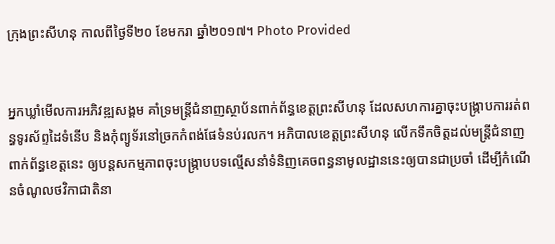ក្រុងព្រះសីហនុ កាលពីថ្ងៃទី២០ ខែមករា ឆ្នាំ២០១៧។ Photo Provided


អ្នកឃ្លាំមើលការអភិវឌ្ឍសង្គម គាំទ្រមន្ត្រីជំនាញស្ថាប័នពាក់ព័ន្ធខេត្តព្រះសីហនុ ដែលសហការគ្នាចុះបង្ក្រាបការរត់ពន្ធទូរស័ព្ទដៃទំនើប និងកុំព្យូទ័រនៅច្រកកំពង់ផែទំនប់រលក។ អភិបាលខេត្តព្រះសីហនុ លើកទឹកចិត្តដល់មន្ត្រីជំនាញពាក់ព័ន្ធខេត្តនេះ ឲ្យបន្តសកម្មភាពចុះបង្ក្រាបបទល្មើសនាំទំនិញគេចពន្ធនាមូលដ្ឋាននេះឲ្យបានជាប្រចាំ ដើម្បីកំណើនចំណូលថវិកាជាតិនា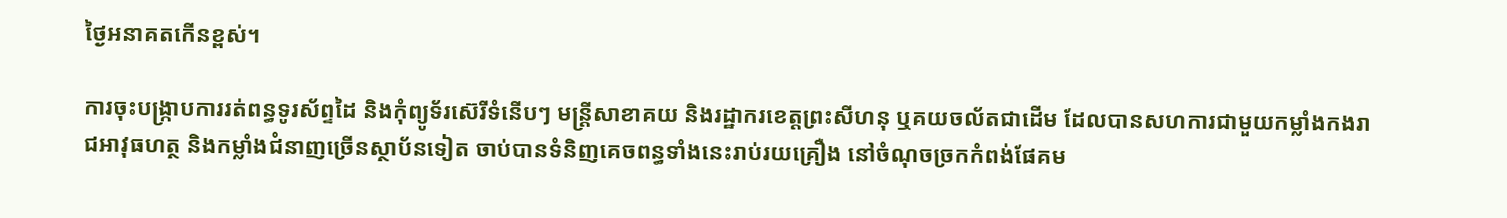ថ្ងៃអនាគតកើនខ្ពស់។

ការចុះបង្ក្រាបការរត់ពន្ធទូរស័ព្ទដៃ និងកុំព្យូទ័រស៊េរីទំនើបៗ មន្ត្រីសាខាគយ និងរដ្ឋាករខេត្តព្រះសីហនុ ឬគយចល័តជាដើម ដែលបានសហការជាមួយកម្លាំងកងរាជអាវុធហត្ថ និងកម្លាំងជំនាញច្រើនស្ថាប័នទៀត ចាប់បានទំនិញគេចពន្ធទាំងនេះរាប់រយគ្រឿង នៅចំណុចច្រកកំពង់ផែគម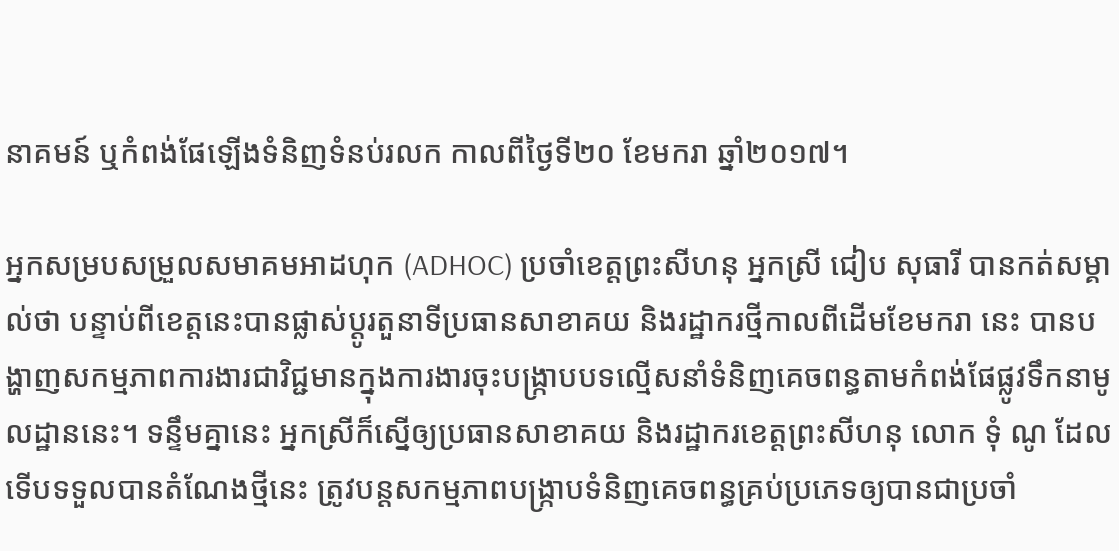នាគមន៍ ឬកំពង់ផែឡើងទំនិញទំនប់រលក កាលពីថ្ងៃទី២០ ខែមករា ឆ្នាំ២០១៧។

អ្នកសម្របសម្រួលសមាគមអាដហុក (ADHOC) ប្រចាំខេត្តព្រះសីហនុ អ្នកស្រី ជៀប សុធារី បានកត់សម្គាល់ថា បន្ទាប់ពីខេត្តនេះបានផ្លាស់ប្ដូរតួនាទីប្រធានសាខាគយ និងរដ្ឋាករថ្មីកាលពីដើមខែមករា នេះ បានបង្ហាញសកម្មភាពការងារជាវិជ្ជមានក្នុងការងារចុះបង្ក្រាបបទល្មើសនាំទំនិញគេចពន្ធតាមកំពង់ផែផ្លូវទឹកនាមូលដ្ឋាននេះ។ ទន្ទឹមគ្នានេះ អ្នកស្រីក៏ស្នើឲ្យប្រធានសាខាគយ និងរដ្ឋាករខេត្តព្រះសីហនុ លោក ទុំ ណូ ដែលទើបទទួលបានតំណែងថ្មីនេះ ត្រូវបន្តសកម្មភាពបង្ក្រាបទំនិញគេចពន្ធគ្រប់ប្រភេទឲ្យបានជាប្រចាំ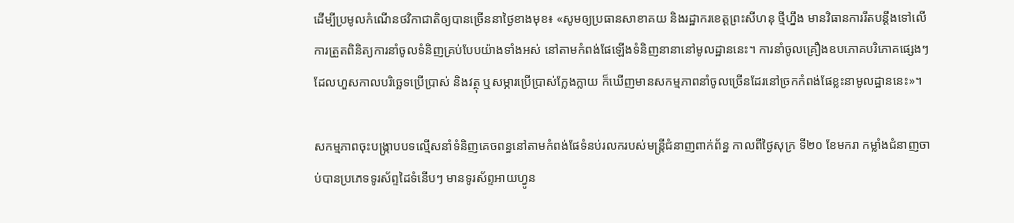ដើម្បីប្រមូលកំណើនថវិកាជាតិឲ្យបានច្រើននាថ្ងៃខាងមុខ៖ «សូមឲ្យប្រធានសាខាគយ និងរដ្ឋាករខេត្តព្រះសីហនុ ថ្មីហ្នឹង មានវិធានការរឹតបន្តឹងទៅលើការត្រួតពិនិត្យការនាំចូលទំនិញគ្រប់បែបយ៉ាងទាំងអស់ នៅតាមកំពង់ផែឡើងទំនិញនានានៅមូលដ្ឋាននេះ។ ការនាំចូលគ្រឿងឧបភោគបរិភោគផ្សេងៗដែលហួសកាលបរិច្ឆេទប្រើប្រាស់ និងវត្ថុ ឬសម្ភារប្រើប្រាស់ក្លែងក្លាយ ក៏ឃើញមានសកម្មភាពនាំចូលច្រើនដែរនៅច្រកកំពង់ផែខ្លះនាមូលដ្ឋាននេះ»។

សកម្មភាពចុះបង្ក្រាបបទល្មើសនាំទំនិញគេចពន្ធនៅតាមកំពង់ផែទំនប់រលករបស់មន្ត្រីជំនាញពាក់ព័ន្ធ កាលពីថ្ងៃសុក្រ ទី២០ ខែមករា កម្លាំងជំនាញចាប់បានប្រភេទទូរស័ព្ទដៃទំនើបៗ មានទូរស័ព្ទអាយហ្វូន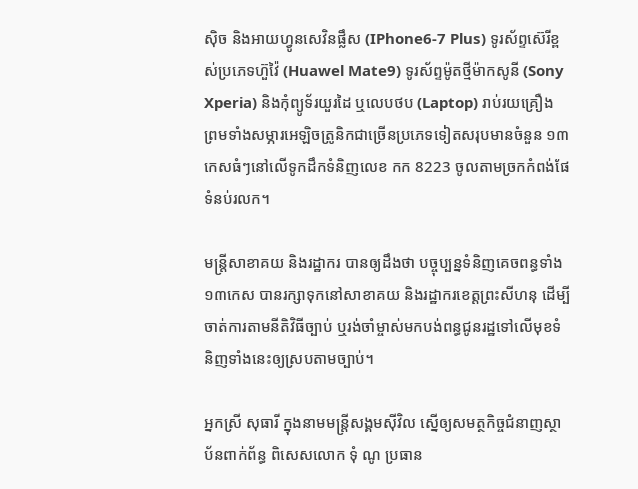ស៊ិច និងអាយហ្វូនសេវិនផ្លឹស (IPhone6-7 Plus) ទូរស័ព្ទស៊េរីខ្ពស់ប្រភេទហ៊ួវ៉ៃ (Huawel Mate9) ទូរស័ព្ទម៉ូតថ្មីម៉ាកសូនី (Sony Xperia) និងកុំព្យូទ័រយួរដៃ ឬលេបថប (Laptop) រាប់រយគ្រឿង ព្រមទាំងសម្ភារអេឡិចត្រូនិកជាច្រើនប្រភេទទៀតសរុបមានចំនួន ១៣កេសធំៗនៅលើទូកដឹកទំនិញលេខ កក 8223 ចូលតាមច្រកកំពង់ផែទំនប់រលក។

មន្ត្រីសាខាគយ និងរដ្ឋាករ បានឲ្យដឹងថា បច្ចុប្បន្នទំនិញគេចពន្ធទាំង ១៣កេស បានរក្សាទុកនៅសាខាគយ និងរដ្ឋាករខេត្តព្រះសីហនុ ដើម្បីចាត់ការតាមនីតិវិធីច្បាប់ ឬរង់ចាំម្ចាស់មកបង់ពន្ធជូនរដ្ឋទៅលើមុខទំនិញទាំងនេះឲ្យស្របតាមច្បាប់។

អ្នកស្រី សុធារី ក្នុងនាមមន្ត្រីសង្គមស៊ីវិល ស្នើឲ្យសមត្ថកិច្ចជំនាញស្ថាប័នពាក់ព័ន្ធ ពិសេសលោក ទុំ ណូ ប្រធាន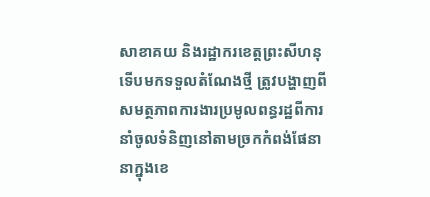សាខាគយ និងរដ្ឋាករខេត្តព្រះសីហនុ ទើបមកទទួលតំណែងថ្មី ត្រូវបង្ហាញពីសមត្ថភាពការងារប្រមូលពន្ធរដ្ឋពីការនាំចូលទំនិញនៅតាមច្រកកំពង់ផែនានាក្នុងខេ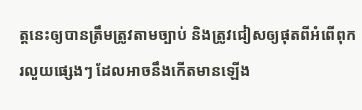ត្តនេះឲ្យបានត្រឹមត្រូវតាមច្បាប់ និងត្រូវជៀសឲ្យផុតពីអំពើពុករលួយផ្សេងៗ ដែលអាចនឹងកើតមានឡើង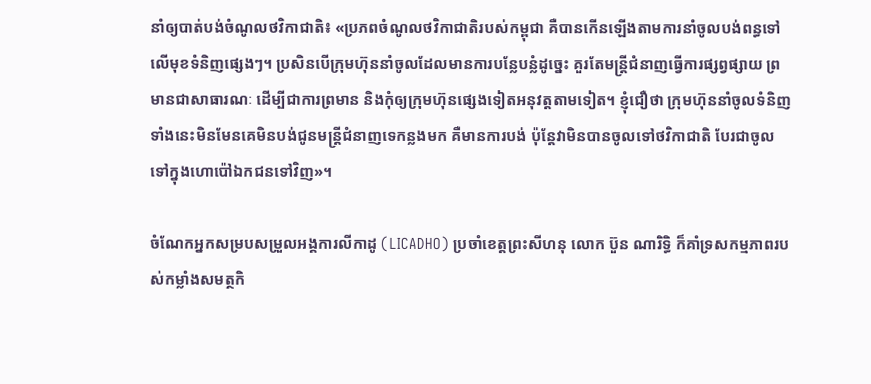នាំឲ្យបាត់បង់ចំណូលថវិកាជាតិ៖ «ប្រភពចំណូលថវិកាជាតិរបស់កម្ពុជា គឺបានកើនឡើងតាមការនាំចូលបង់ពន្ធទៅលើមុខទំនិញផ្សេងៗ។ ប្រសិនបើក្រុមហ៊ុននាំចូលដែលមានការបន្លែបន្លំដូច្នេះ គួរតែមន្ត្រីជំនាញធ្វើការផ្សព្វផ្សាយ ព្រមានជាសាធារណៈ ដើម្បីជាការព្រមាន និងកុំឲ្យក្រុមហ៊ុនផ្សេងទៀតអនុវត្តតាមទៀត។ ខ្ញុំជឿថា ក្រុមហ៊ុននាំចូលទំនិញទាំងនេះមិនមែនគេមិនបង់ជូនមន្ត្រីជំនាញទេកន្លងមក គឺមានការបង់ ប៉ុន្តែវាមិនបានចូលទៅថវិកាជាតិ បែរជាចូលទៅក្នុងហោប៉ៅឯកជនទៅវិញ»។

ចំណែកអ្នកសម្របសម្រួលអង្គការលីកាដូ (LICADHO) ប្រចាំខេត្តព្រះសីហនុ លោក ប៊ួន ណារិទ្ធិ ក៏គាំទ្រសកម្មភាពរបស់កម្លាំងសមត្ថកិ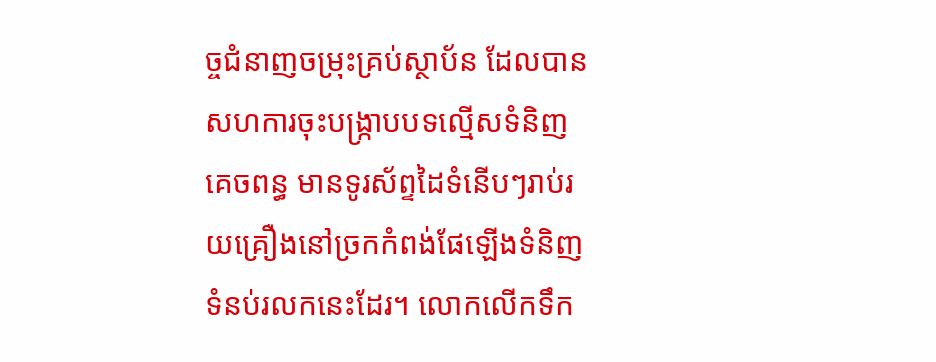ច្ចជំនាញចម្រុះគ្រប់ស្ថាប័ន ដែលបានសហការចុះបង្ក្រាបបទល្មើសទំនិញគេចពន្ធ មានទូរស័ព្ទដៃទំនើបៗរាប់រយគ្រឿងនៅច្រកកំពង់ផែឡើងទំនិញទំនប់រលកនេះដែរ។ លោកលើកទឹក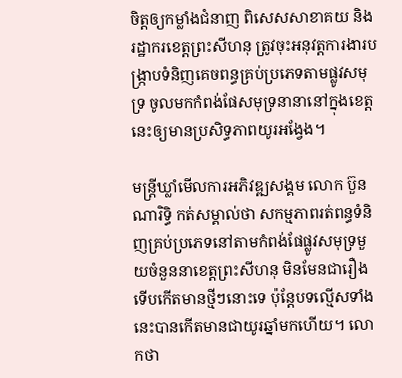ចិត្តឲ្យកម្លាំងជំនាញ ពិសេសសាខាគយ និងរដ្ឋាករខេត្តព្រះសីហនុ ត្រូវចុះអនុវត្តការងារបង្ក្រាបទំនិញគេចពន្ធគ្រប់ប្រភេទតាមផ្លូវសមុទ្រ ចូលមកកំពង់ផែសមុទ្រនានានៅក្នុងខេត្តនេះឲ្យមានប្រសិទ្ធភាពយូរអង្វែង។

មន្ត្រីឃ្លាំមើលការអភិវឌ្ឍសង្គម លោក ប៊ួន ណារិទ្ធិ កត់សម្គាល់ថា សកម្មភាពរត់ពន្ធទំនិញគ្រប់ប្រភេទនៅតាមកំពង់ផែផ្លូវសមុទ្រមួយចំនួននាខេត្តព្រះសីហនុ មិនមែនជារឿងទើបកើតមានថ្មីៗនោះទេ ប៉ុន្តែបទល្មើសទាំងនេះបានកើតមានជាយូរឆ្នាំមកហើយ។ លោកថា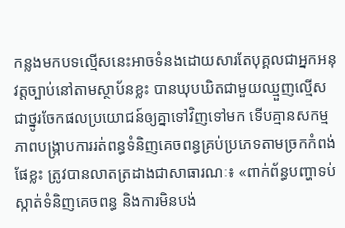កន្លងមកបទល្មើសនេះអាចទំនងដោយសារតែបុគ្គលជាអ្នកអនុវត្តច្បាប់នៅតាមស្ថាប័នខ្លះ បានឃុបឃិតជាមួយឈ្មួញល្មើសជាថ្នូរចែកផលប្រយោជន៍ឲ្យគ្នាទៅវិញទៅមក ទើបគ្មានសកម្មភាពបង្ក្រាបការរត់ពន្ធទំនិញគេចពន្ធគ្រប់ប្រភេទតាមច្រកកំពង់ផែខ្លះ ត្រូវបានលាតត្រដាងជាសាធារណៈ៖ «ពាក់ព័ន្ធបញ្ហាទប់ស្កាត់ទំនិញគេចពន្ធ និងការមិនបង់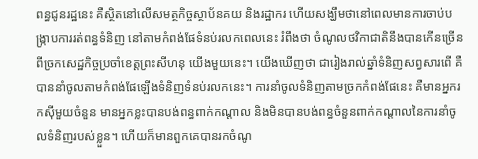ពន្ធជូនរដ្ឋនេះ គឺស្ថិតនៅលើសមត្ថកិច្ចស្ថាប័នគយ និងរដ្ឋាករ ហើយសង្ឃឹមថានៅពេលមានការចាប់បង្ក្រាបការរត់ពន្ធទំនិញ នៅតាមកំពង់ផែទំនប់រលកពេលនេះ រំពឹងថា ចំណូលថវិកាជាតិនឹងបានកើនច្រើនពីច្រកសេដ្ឋកិច្ចប្រចាំខេត្តព្រះសីហនុ យើងមួយនេះ។ យើងឃើញថា ជារៀងរាល់ឆ្នាំទំនិញសព្វសារពើ គឺបាននាំចូលតាមកំពង់ផែឡើងទំនិញទំនប់រលកនេះ។ ការនាំចូលទំនិញតាមច្រកកំពង់ផែនេះ គឺមានអ្នករកស៊ីមួយចំនួន មានអ្នកខ្លះបានបង់ពន្ធពាក់កណ្ដាល និងមិនបានបង់ពន្ធចំនួនពាក់កណ្ដាលនៃការនាំចូលទំនិញរបស់ខ្លួន។ ហើយក៏មានពួកគេបានរកចំណូ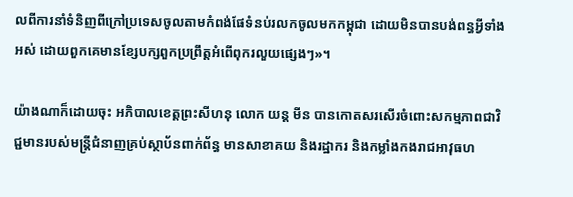លពីការនាំទំនិញពីក្រៅប្រទេសចូលតាមកំពង់ផែទំនប់រលកចូលមកកម្ពុជា ដោយមិនបានបង់ពន្ធអ្វីទាំងអស់ ដោយពួកគេមានខ្សែបក្សពួកប្រព្រឹត្តអំពើពុករលួយផ្សេងៗ»។

យ៉ាងណាក៏ដោយចុះ អភិបាលខេត្តព្រះសីហនុ លោក យន្ត មីន បានកោតសរសើរចំពោះសកម្មភាពជាវិជ្ជមានរបស់មន្ត្រីជំនាញគ្រប់ស្ថាប័នពាក់ព័ន្ធ មានសាខាគយ និងរដ្ឋាករ និងកម្លាំងកងរាជអាវុធហ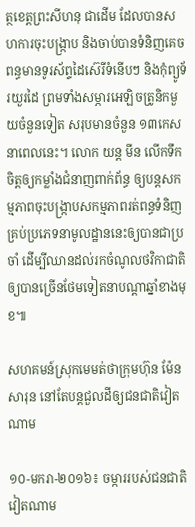ត្ថខេត្តព្រះសីហនុ ជាដើម ដែលបានសហការចុះបង្ក្រាប និងចាប់បានទំនិញគេចពន្ធមានទូរស័ព្ទដៃស៊េរីទំនើបៗ និងកុំព្យូទ័រយួរដៃ ព្រមទាំងសម្ភារអេឡិចត្រូនិកមួយចំនួនទៀត សរុបមានចំនួន ១៣កេសនាពេលនេះ។ លោក យន្ត មីន លើកទឹកចិត្តឲ្យកម្លាំងជំនាញពាក់ព័ន្ធ ឲ្យបន្តសកម្មភាពចុះបង្ក្រាបសកម្មភាពរត់ពន្ធទំនិញគ្រប់ប្រភេទនាមូលដ្ឋាននេះឲ្យបានជាប្រចាំ ដើម្បីឈានដល់រកចំណូលថវិកាជាតិឲ្យបានច្រើនថែមទៀតនាបណ្ដាឆ្នាំខាងមុខ៕

សហគមន៍ស្រុកមេមត់ថាក្រុមហ៊ុន ម៉ែន សារុន នៅតែបន្តជួលដីឲ្យជនជាតិវៀតណាម

១០-មករា-២០១៦៖ ចម្ការរបស់ជនជាតិវៀតណាម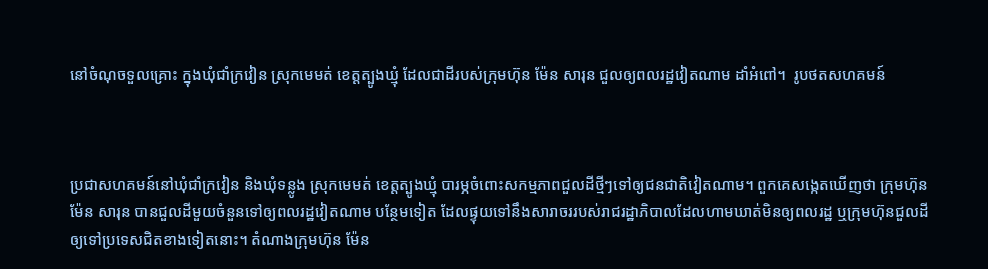នៅចំណុចទួលគ្រោះ ក្នុងឃុំជាំក្រវៀន ស្រុកមេមត់ ខេត្តត្បូងឃ្មុំ ដែលជាដីរបស់ក្រុមហ៊ុន ម៉ែន សារុន ជួលឲ្យពលរដ្ឋវៀតណាម ដាំអំពៅ។  រូបថតសហគមន៍



ប្រជាសហគមន៍នៅឃុំជាំក្រវៀន និងឃុំទន្លូង ស្រុកមេមត់ ខេត្តត្បូងឃ្មុំ បារម្ភចំពោះសកម្មភាពជួលដីថ្មីៗទៅឲ្យជនជាតិវៀតណាម។ ពួកគេសង្កេតឃើញថា ក្រុមហ៊ុន ម៉ែន សារុន បានជួលដីមួយចំនួនទៅឲ្យពលរដ្ឋវៀតណាម បន្ថែមទៀត ដែលផ្ទុយទៅនឹងសារាចររបស់រាជរដ្ឋាភិបាលដែលហាមឃាត់មិនឲ្យពលរដ្ឋ ឬក្រុមហ៊ុនជួលដីឲ្យទៅប្រទេសជិតខាងទៀតនោះ។ តំណាងក្រុមហ៊ុន ម៉ែន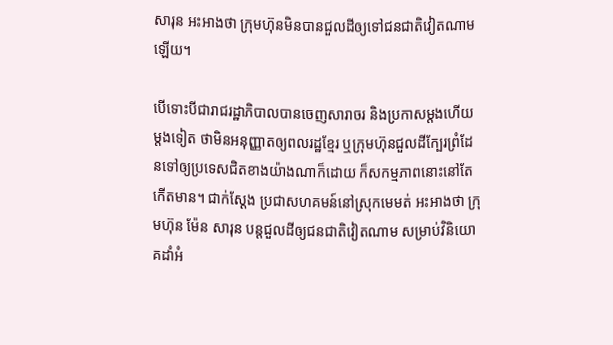សារុន អះអាងថា ក្រុមហ៊ុនមិនបានជួលដីឲ្យទៅជនជាតិវៀតណាម ឡើយ។

បើទោះបីជារាជរដ្ឋាភិបាលបានចេញសារាចរ និងប្រកាសម្តងហើយម្តងទៀត ថាមិនអនុញ្ញាតឲ្យពលរដ្ឋខ្មែរ ឬក្រុមហ៊ុនជួលដីក្បែរព្រំដែនទៅឲ្យប្រទេសជិតខាងយ៉ាងណាក៏ដោយ ក៏សកម្មភាពនោះនៅតែកើតមាន។ ជាក់ស្តែង ប្រជាសហគមន៍នៅស្រុកមេមត់ អះអាងថា ក្រុមហ៊ុន ម៉ែន សារុន បន្តជួលដីឲ្យជនជាតិវៀតណាម សម្រាប់វិនិយោគដាំអំ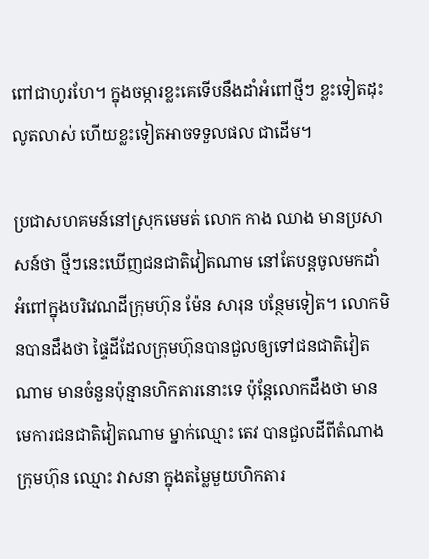ពៅជាហូរហែ។ ក្នុងចម្ការខ្លះគេទើបនឹងដាំអំពៅថ្មីៗ ខ្លះទៀតដុះលូតលាស់ ហើយខ្លះទៀតអាចទទួលផល ជាដើម។

ប្រជាសហគមន៍នៅស្រុកមេមត់ លោក កាង ឈាង មានប្រសាសន៍ថា ថ្មីៗនេះឃើញជនជាតិវៀតណាម នៅតែបន្តចូលមកដាំអំពៅក្នុងបរិវេណដីក្រុមហ៊ុន ម៉ែន សារុន បន្ថែមទៀត។ លោកមិនបានដឹងថា ផ្ទៃដីដែលក្រុមហ៊ុនបានជួលឲ្យទៅជនជាតិវៀតណាម មានចំនួនប៉ុន្មានហិកតារនោះទេ ប៉ុន្តែលោកដឹងថា មានមេការជនជាតិវៀតណាម ម្នាក់ឈ្មោះ តេវ បានជួលដីពីតំណាងក្រុមហ៊ុន ឈ្មោះ វាសនា ក្នុងតម្លៃមួយហិកតារ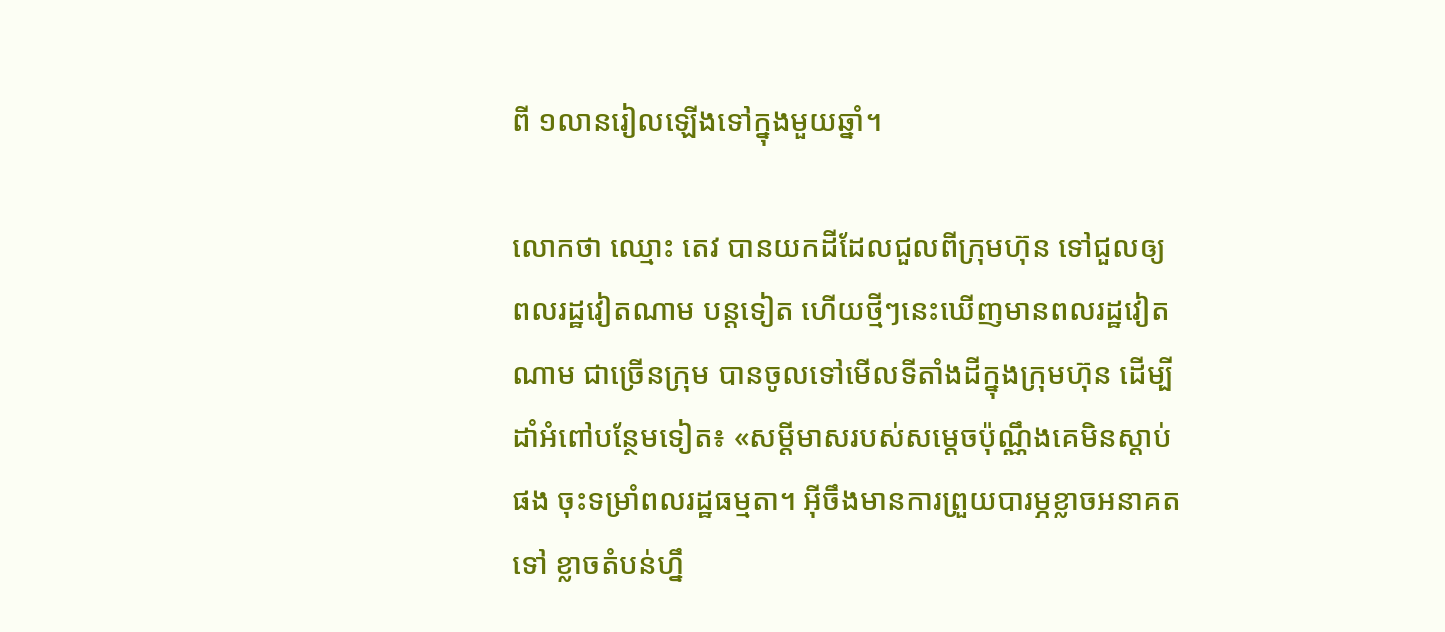ពី ១លានរៀលឡើងទៅក្នុងមួយឆ្នាំ។

លោកថា ឈ្មោះ តេវ បានយកដីដែលជួលពីក្រុមហ៊ុន ទៅជួលឲ្យពលរដ្ឋវៀតណាម បន្តទៀត ហើយថ្មីៗនេះឃើញមានពលរដ្ឋវៀតណាម ជាច្រើនក្រុម បានចូលទៅមើលទីតាំងដីក្នុងក្រុមហ៊ុន ដើម្បីដាំអំពៅបន្ថែមទៀត៖ «សម្ដីមាសរបស់សម្ដេចប៉ុណ្ណឹងគេមិនស្តាប់ផង ចុះទម្រាំពលរដ្ឋធម្មតា។ អ៊ីចឹងមានការព្រួយបារម្ភខ្លាចអនាគតទៅ ខ្លាចតំបន់ហ្នឹ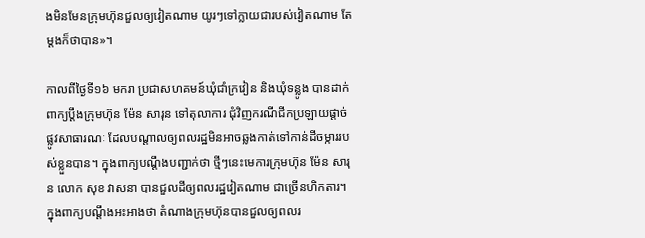ងមិនមែនក្រុមហ៊ុនជួលឲ្យវៀតណាម យូរៗទៅក្លាយជារបស់វៀតណាម តែម្តងក៏ថាបាន»។

កាលពីថ្ងៃទី១៦ មករា ប្រជាសហគមន៍ឃុំជាំក្រវៀន និងឃុំទន្លូង បានដាក់ពាក្យប្ដឹងក្រុមហ៊ុន ម៉ែន សារុន ទៅតុលាការ ជុំវិញករណីជីកប្រឡាយផ្តាច់ផ្លូវសាធារណៈ ដែលបណ្ដាលឲ្យពលរដ្ឋមិនអាចឆ្លងកាត់ទៅកាន់ដីចម្ការរបស់ខ្លួនបាន។ ក្នុងពាក្យបណ្ដឹងបញ្ជាក់ថា ថ្មីៗនេះមេការក្រុមហ៊ុន ម៉ែន សារុន លោក សុខ វាសនា បានជួលដីឲ្យពលរដ្ឋវៀតណាម ជាច្រើនហិកតារ។ ក្នុងពាក្យបណ្ដឹងអះអាងថា តំណាងក្រុមហ៊ុនបានជួលឲ្យពលរ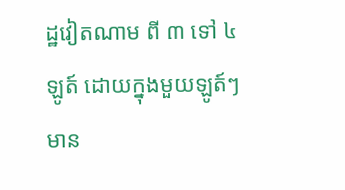ដ្ឋវៀតណាម ពី ៣ ទៅ ៤ឡូត៍ ដោយក្នុងមួយឡូត៍ៗមាន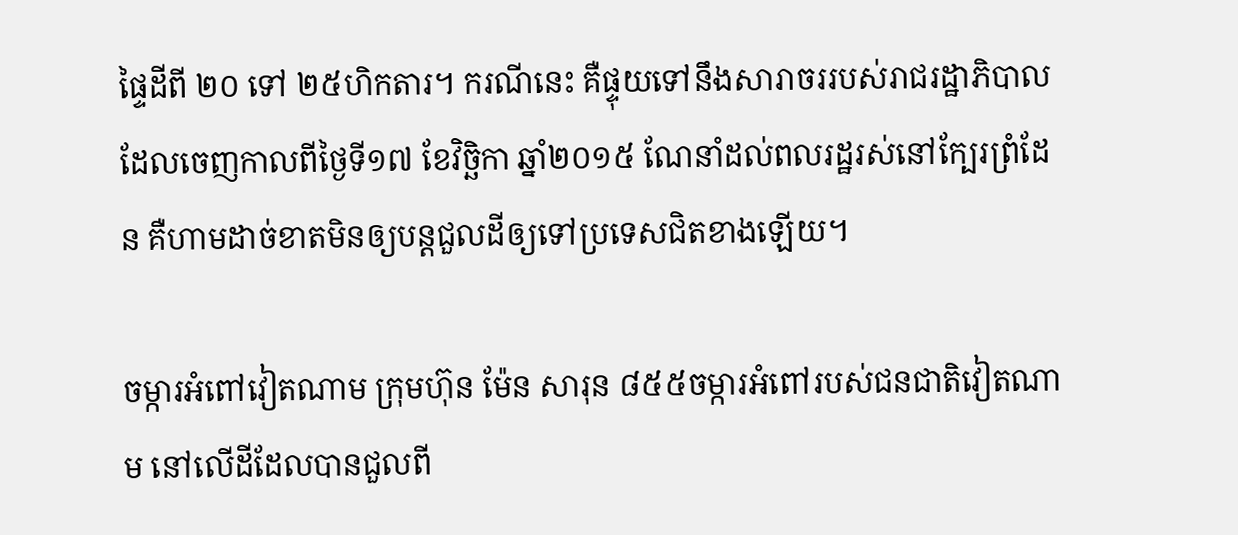ផ្ទៃដីពី ២០ ទៅ ២៥ហិកតារ។ ករណីនេះ គឺផ្ទុយទៅនឹងសារាចររបស់រាជរដ្ឋាភិបាល ដែលចេញកាលពីថ្ងៃទី១៧ ខែវិច្ឆិកា ឆ្នាំ២០១៥ ណែនាំដល់ពលរដ្ឋរស់នៅក្បែរព្រំដែន គឺហាមដាច់ខាតមិនឲ្យបន្តជួលដីឲ្យទៅប្រទេសជិតខាងឡើយ។

ចម្ការអំពៅវៀតណាម ក្រុមហ៊ុន ម៉ែន សារុន ៨៥៥ចម្ការអំពៅរបស់ជនជាតិវៀតណាម នៅលើដីដែលបានជួលពី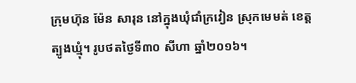ក្រុមហ៊ុន ម៉ែន សារុន នៅក្នុងឃុំជាំក្រវៀន ស្រុកមេមត់ ខេត្តត្បូងឃ្មុំ។ រូបថតថ្ងៃទី៣០ សីហា ឆ្នាំ២០១៦។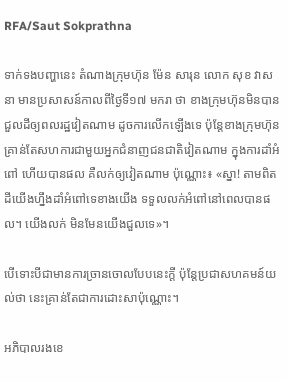RFA/Saut Sokprathna

ទាក់ទងបញ្ហានេះ តំណាងក្រុមហ៊ុន ម៉ែន សារុន លោក សុខ វាសនា មានប្រសាសន៍កាលពីថ្ងៃទី១៧ មករា ថា ខាងក្រុមហ៊ុនមិនបានជួលដីឲ្យពលរដ្ឋវៀតណាម ដូចការលើកឡើងទេ ប៉ុន្តែខាងក្រុមហ៊ុនគ្រាន់តែសហការជាមួយអ្នកជំនាញជនជាតិវៀតណាម ក្នុងការដាំអំពៅ ហើយបានផល គឺលក់ឲ្យវៀតណាម ប៉ុណ្ណោះ៖ «ស្នា! តាមពិតដីយើងហ្នឹងដាំអំពៅទេខាងយើង ទទួលលក់អំពៅនៅពេលបានផល។ យើងលក់ មិនមែនយើងជួលទេ»។

បើទោះបីជាមានការច្រានចោលបែបនេះក្តី ប៉ុន្តែប្រជាសហគមន៍យល់ថា នេះគ្រាន់តែជាការដោះសាប៉ុណ្ណោះ។

អភិបាលរងខេ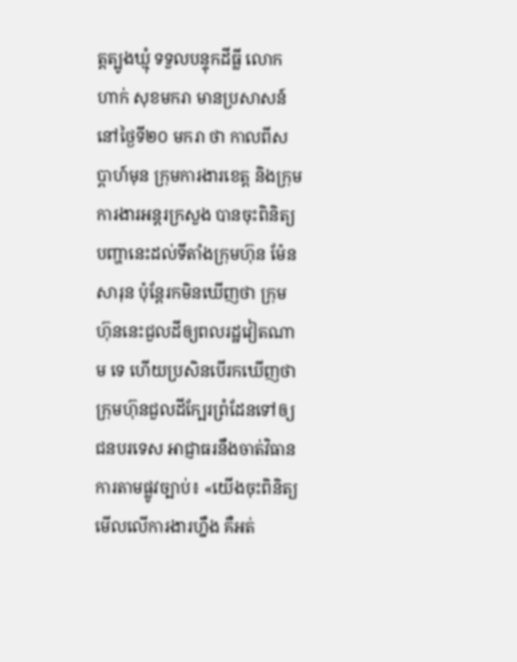ត្តត្បូងឃ្មុំ ទទួលបន្ទុកដីធ្លី លោក ហាក់ សុខមករា មានប្រសាសន៍នៅថ្ងៃទី២០ មករា ថា កាលពីសប្ដាហ៍មុន ក្រុមការងារខេត្ត និងក្រុមការងារអន្តរក្រសួង បានចុះពិនិត្យបញ្ហានេះដល់ទីតាំងក្រុមហ៊ុន ម៉ែន សារុន ប៉ុន្តែរកមិនឃើញថា ក្រុមហ៊ុននេះជួលដីឲ្យពលរដ្ឋវៀតណាម ទេ ហើយប្រសិនបើរកឃើញថា ក្រុមហ៊ុនជួលដីក្បែរព្រំដែនទៅឲ្យជនបរទេស អាជ្ញាធរនឹងចាត់វិធានការតាមផ្លូវច្បាប់៖ «យើងចុះពិនិត្យមើលលើការងារហ្នឹង គឺអត់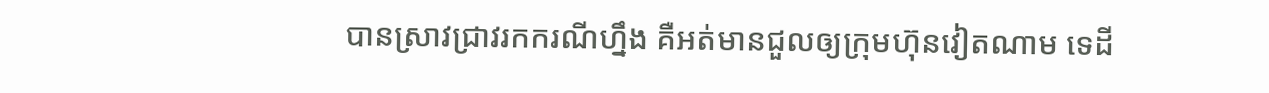បានស្រាវជ្រាវរកករណីហ្នឹង គឺអត់មានជួលឲ្យក្រុមហ៊ុនវៀតណាម ទេដី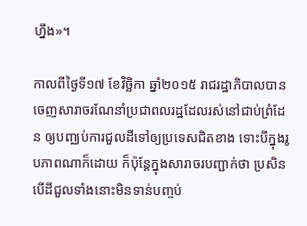ហ្នឹង»។

កាលពីថ្ងៃទី១៧ ខែវិច្ឆិកា ឆ្នាំ២០១៥ រាជរដ្ឋាភិបាលបានចេញសារាចរណែនាំប្រជាពលរដ្ឋដែលរស់នៅជាប់ព្រំដែន ឲ្យបញ្ឈប់ការជួលដីទៅឲ្យប្រទេសជិតខាង ទោះបីក្នុងរូបភាពណាក៏ដោយ ក៏ប៉ុន្តែក្នុងសារាចរបញ្ជាក់ថា ប្រសិនបើដីជួលទាំងនោះមិនទាន់បញ្ចប់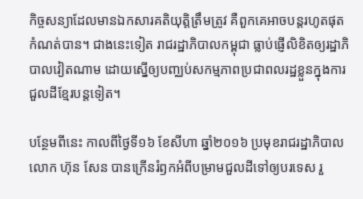កិច្ចសន្យាដែលមានឯកសារគតិយុត្តិត្រឹមត្រូវ គឺពួកគេអាចបន្តរហូតផុតកំណត់បាន។ ជាងនេះទៀត រាជរដ្ឋាភិបាលកម្ពុជា ធ្លាប់ផ្ញើលិខិតឲ្យរដ្ឋាភិបាលវៀតណាម ដោយស្នើឲ្យបញ្ឈប់សកម្មភាពប្រជាពលរដ្ឋខ្លួនក្នុងការជួលដីខ្មែរបន្តទៀត។

បន្ថែមពីនេះ កាលពីថ្ងៃទី១៦ ខែសីហា ឆ្នាំ២០១៦ ប្រមុខរាជរដ្ឋាភិបាល លោក ហ៊ុន សែន បានក្រើនរំឭកអំពីបម្រាមជួលដីទៅឲ្យបរទេស រួ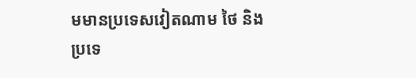មមានប្រទេសវៀតណាម ថៃ និងប្រទេ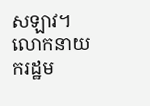សឡាវ។ លោកនាយករដ្ឋម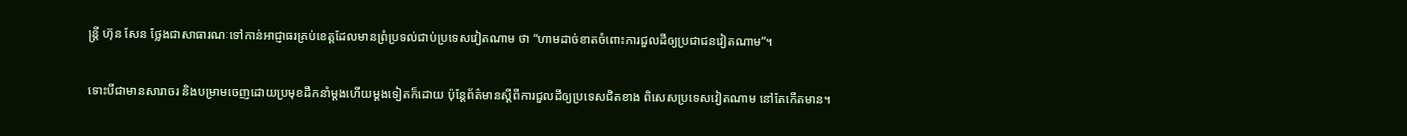ន្ត្រី ហ៊ុន សែន ថ្លែងជាសាធារណៈទៅកាន់អាជ្ញាធរគ្រប់ខេត្តដែលមានព្រំប្រទល់ជាប់ប្រទេសវៀតណាម ថា “ហាមដាច់ខាតចំពោះការជួលដីឲ្យប្រជាជនវៀតណាម”។

ទោះបីជាមានសារាចរ និងបម្រាមចេញដោយប្រមុខដឹកនាំម្តងហើយម្តងទៀតក៏ដោយ ប៉ុន្តែព័ត៌មានស្ដីពីការជួលដីឲ្យប្រទេសជិតខាង ពិសេសប្រទេសវៀតណាម នៅតែកើតមាន។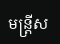មន្ត្រីស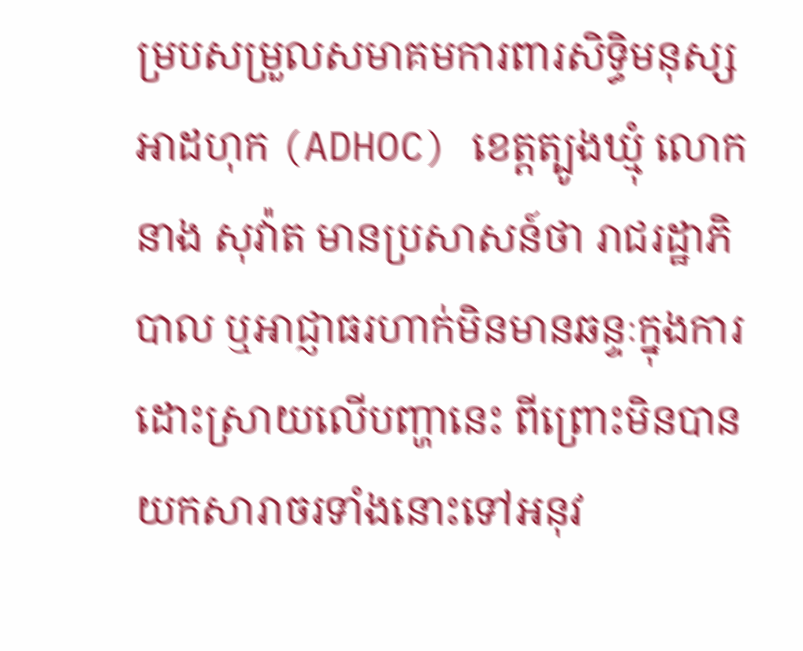ម្របសម្រួលសមាគមការពារសិទ្ធិមនុស្សអាដហុក (ADHOC) ខេត្តត្បូងឃ្មុំ លោក នាង សុវ៉ាត មានប្រសាសន៍ថា រាជរដ្ឋាភិបាល ឬអាជ្ញាធរហាក់មិនមានឆន្ទៈក្នុងការដោះស្រាយលើបញ្ហានេះ ពីព្រោះមិនបានយកសារាចរទាំងនោះទៅអនុវ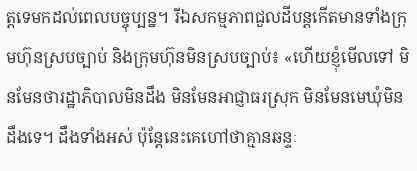ត្តទេមកដល់ពេលបច្ចុប្បន្ន។ រីឯសកម្មភាពជួលដីបន្តកើតមានទាំងក្រុមហ៊ុនស្របច្បាប់ និងក្រុមហ៊ុនមិនស្របច្បាប់៖ «ហើយខ្ញុំមើលទៅ មិនមែនថារដ្ឋាភិបាលមិនដឹង មិនមែនអាជ្ញាធរស្រុក មិនមែនមេឃុំមិនដឹងទេ។ ដឹងទាំងអស់ ប៉ុន្តែនេះគេហៅថាគ្មានឆន្ទៈ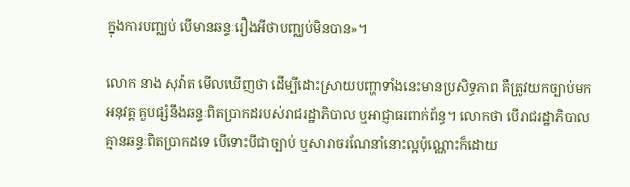ក្នុងការបញ្ឈប់ បើមានឆន្ទៈរឿងអីថាបញ្ឈប់មិនបាន»។

លោក នាង សុវ៉ាត មើលឃើញថា ដើម្បីដោះស្រាយបញ្ហាទាំងនេះមានប្រសិទ្ធភាព គឺត្រូវយកច្បាប់មកអនុវត្ត គួបផ្សំនឹងឆន្ទៈពិតប្រាកដរបស់រាជរដ្ឋាភិបាល ឬអាជ្ញាធរពាក់ព័ន្ធ។ លោកថា បើរាជរដ្ឋាភិបាលគ្មានឆន្ទៈពិតប្រាកដទេ បើទោះបីជាច្បាប់ ឬសារាចរណែនាំនោះល្អប៉ុណ្ណោះក៏ដោយ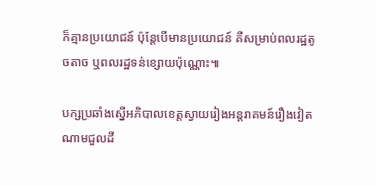ក៏គ្មានប្រយោជន៍ ប៉ុន្តែបើមានប្រយោជន៍ គឺសម្រាប់ពលរដ្ឋតូចតាច ឬពលរដ្ឋទន់ខ្សោយប៉ុណ្ណោះ៕

បក្សប្រឆាំងស្នើអភិបាលខេត្តស្វាយរៀងអន្តរាគមន៍រឿងវៀតណាមជួលដី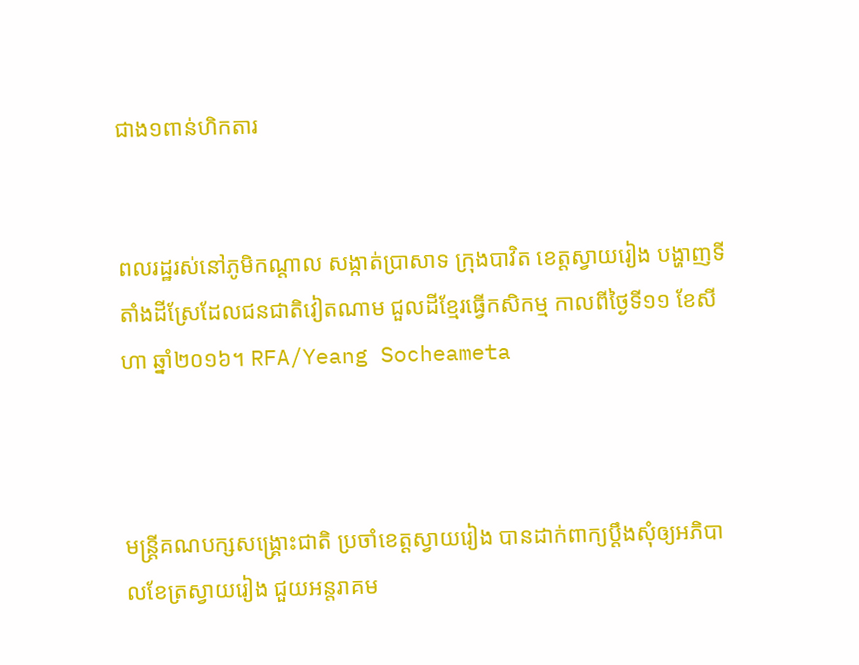ជាង១ពាន់ហិកតារ


ពលរដ្ឋរស់នៅភូមិកណ្ដាល សង្កាត់ប្រាសាទ ក្រុងបាវិត ខេត្តស្វាយរៀង បង្ហាញទីតាំងដីស្រែដែលជនជាតិវៀតណាម ជួលដីខ្មែរធ្វើកសិកម្ម កាលពីថ្ងៃទី១១ ខែសីហា ឆ្នាំ២០១៦។ RFA/Yeang Socheameta



មន្ត្រីគណបក្សសង្គ្រោះជាតិ ប្រចាំខេត្តស្វាយរៀង បានដាក់ពាក្យប្ដឹងសុំឲ្យអភិបាលខែត្រស្វាយរៀង ជួយអន្តរាគម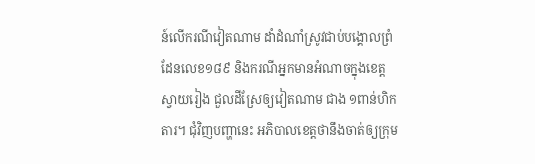ន៍លើករណីវៀតណាម ដាំដំណាំស្រូវជាប់បង្គោលព្រំដែនលេខ១៨៩ និងករណីអ្នកមានអំណាចក្នុងខេត្តស្វាយរៀង ជួលដីស្រែឲ្យវៀតណាម ជាង ១ពាន់ហិកតារ។ ជុំវិញបញ្ហានេះ អភិបាលខេត្តថានឹងចាត់ឲ្យក្រុម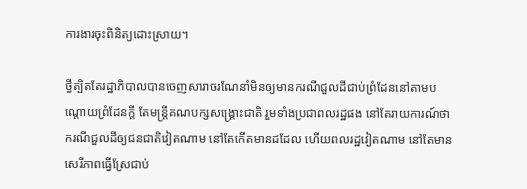ការងារចុះពិនិត្យដោះស្រាយ។

ថ្វីត្បិតតែរដ្ឋាភិបាលបានចេញសារាចរណែនាំមិនឲ្យមានករណីជួលដីជាប់ព្រំដែននៅតាមបណ្តោយព្រំដែនក្តី តែមន្ត្រីគណបក្សសង្គ្រោះជាតិ រួមទាំងប្រជាពលរដ្ឋផង នៅតែរាយការណ៍ថា ករណីជួលដីឲ្យជនជាតិវៀតណាម នៅតែកើតមានដដែល ហើយពលរដ្ឋវៀតណាម នៅតែមានសេរីភាពធ្វើស្រែជាប់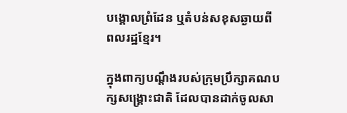បង្គោលព្រំដែន ឬតំបន់សខុសឆ្ងាយពីពលរដ្ឋខ្មែរ។

ក្នុងពាក្យបណ្ដឹងរបស់ក្រុមប្រឹក្សាគណបក្សសង្គ្រោះជាតិ ដែលបានដាក់ចូលសា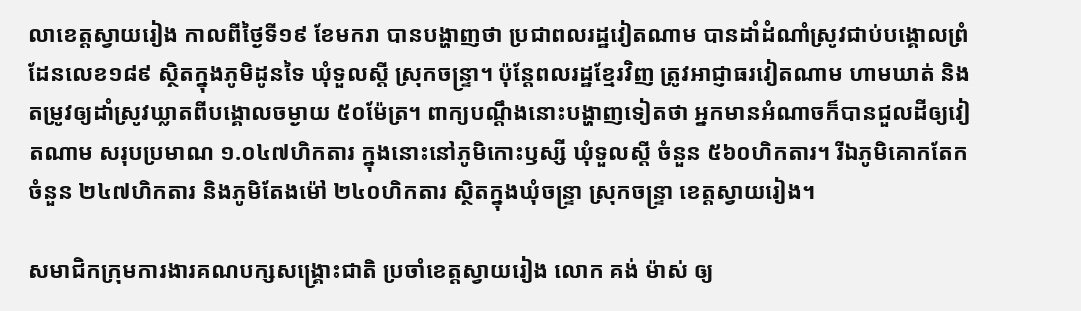លាខេត្តស្វាយរៀង កាលពីថ្ងៃទី១៩ ខែមករា បានបង្ហាញថា ប្រជាពលរដ្ឋវៀតណាម បានដាំដំណាំស្រូវជាប់បង្គោលព្រំដែនលេខ១៨៩ ស្ថិតក្នុងភូមិដូនទៃ ឃុំទួលស្តី ស្រុកចន្ទ្រា។ ប៉ុន្តែពលរដ្ឋខ្មែរវិញ ត្រូវអាជ្ញាធរវៀតណាម ហាមឃាត់ និងតម្រូវឲ្យដាំស្រូវឃ្លាតពីបង្គោលចម្ងាយ ៥០ម៉ែត្រ។ ពាក្យបណ្ដឹងនោះបង្ហាញទៀតថា អ្នកមានអំណាចក៏បានជួលដីឲ្យវៀតណាម សរុបប្រមាណ ១.០៤៧ហិកតារ ក្នុងនោះនៅភូមិកោះឫស្សី ឃុំទួលស្តី ចំនួន ៥៦០ហិកតារ។ រីឯភូមិគោកតែក ចំនួន ២៤៧ហិកតារ និងភូមិតែងម៉ៅ ២៤០ហិកតារ ស្ថិតក្នុងឃុំចន្ទ្រា ស្រុកចន្ទ្រា ខេត្តស្វាយរៀង។

សមាជិកក្រុមការងារគណបក្សសង្គ្រោះជាតិ ប្រចាំខេត្តស្វាយរៀង លោក គង់ ម៉ាស់ ឲ្យ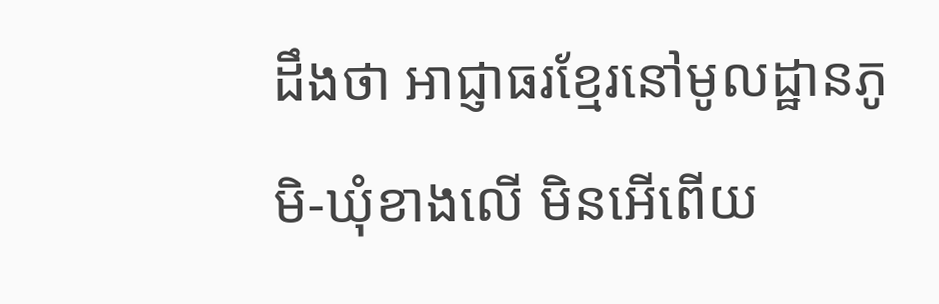ដឹងថា អាជ្ញាធរខ្មែរនៅមូលដ្ឋានភូមិ-ឃុំខាងលើ មិនអើពើយ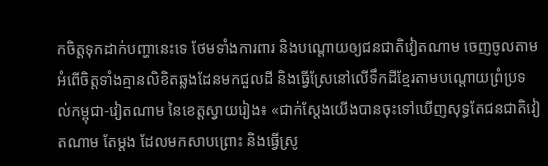កចិត្តទុកដាក់បញ្ហានេះទេ ថែមទាំងការពារ និងបណ្តោយឲ្យជនជាតិវៀតណាម ចេញចូលតាមអំពើចិត្តទាំងគ្មានលិខិតឆ្លងដែនមកជួលដី និងធ្វើស្រែនៅលើទឹកដីខ្មែរតាមបណ្តោយព្រំប្រទល់កម្ពុជា-វៀតណាម នៃខេត្តស្វាយរៀង៖ «ជាក់ស្តែងយើងបានចុះទៅឃើញសុទ្ធតែជនជាតិវៀតណាម តែម្តង ដែលមកសាបព្រោះ និងធ្វើស្រូ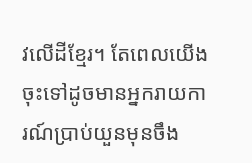វលើដីខ្មែរ។ តែពេលយើងចុះទៅដូចមានអ្នករាយការណ៍ប្រាប់យួនមុនចឹង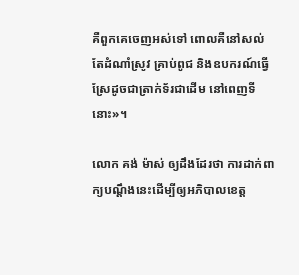គឺពួកគេចេញអស់ទៅ ពោលគឺនៅសល់តែដំណាំស្រូវ គ្រាប់ពូជ និងឧបករណ៍ធ្វើស្រែដូចជាត្រាក់ទ័រជាដើម នៅពេញទីនោះ»។

លោក គង់ ម៉ាស់ ឲ្យដឹងដែរថា ការដាក់ពាក្យបណ្ដឹងនេះដើម្បីឲ្យអភិបាលខេត្ត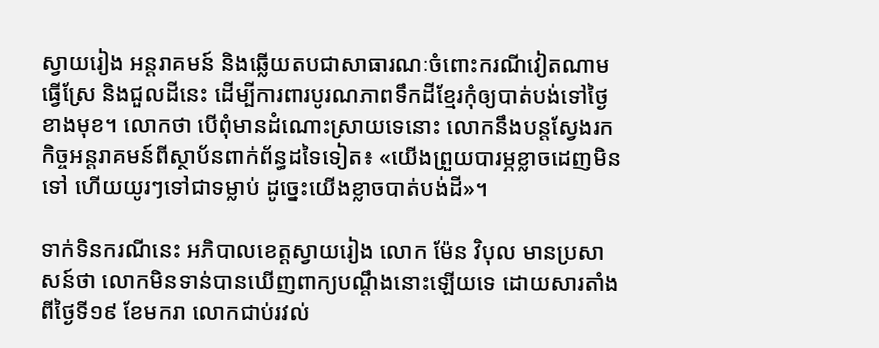ស្វាយរៀង អន្តរាគមន៍ និងឆ្លើយតបជាសាធារណៈចំពោះករណីវៀតណាម ធ្វើស្រែ និងជួលដីនេះ ដើម្បីការពារបូរណភាពទឹកដីខ្មែរកុំឲ្យបាត់បង់ទៅថ្ងៃខាងមុខ។ លោកថា បើពុំមានដំណោះស្រាយទេនោះ លោកនឹងបន្តស្វែងរកកិច្ចអន្តរាគមន៍ពីស្ថាប័នពាក់ព័ន្ធដទៃទៀត៖ «យើងព្រួយបារម្ភខ្លាចដេញមិនទៅ ហើយយូរៗទៅជាទម្លាប់ ដូច្នេះយើងខ្លាចបាត់បង់ដី»។

ទាក់ទិនករណីនេះ អភិបាលខេត្តស្វាយរៀង លោក ម៉ែន វិបុល មានប្រសាសន៍ថា លោកមិនទាន់បានឃើញពាក្យបណ្ដឹងនោះឡើយទេ ដោយសារតាំងពីថ្ងៃទី១៩ ខែមករា លោកជាប់រវល់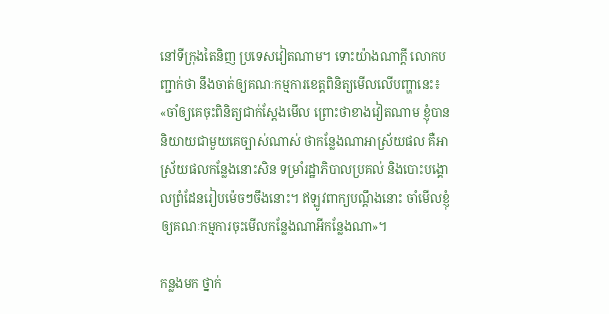នៅទីក្រុងតៃនិញ ប្រទេសវៀតណាម។ ទោះយ៉ាងណាក្តី លោកបញ្ជាក់ថា នឹងចាត់ឲ្យគណៈកម្មការខេត្តពិនិត្យមើលលើបញ្ហានេះ៖ «ចាំឲ្យគេចុះពិនិត្យជាក់ស្តែងមើល ព្រោះថាខាងវៀតណាម ខ្ញុំបាននិយាយជាមួយគេច្បាស់ណាស់ ថាកន្លែងណាអាស្រ័យផល គឺអាស្រ័យផលកន្លែងនោះសិន ទម្រាំរដ្ឋាភិបាលប្រគល់ និងបោះបង្គោលព្រំដែនរៀបម៉េចៗចឹងនោះ។ ឥឡូវពាក្យបណ្ដឹងនោះ ចាំមើលខ្ញុំឲ្យគណៈកម្មការចុះមើលកន្លែងណាអីកន្លែងណា»។

កន្លងមក ថ្នាក់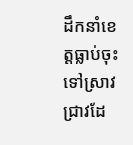ដឹកនាំខេត្តធ្លាប់ចុះទៅស្រាវជ្រាវដែ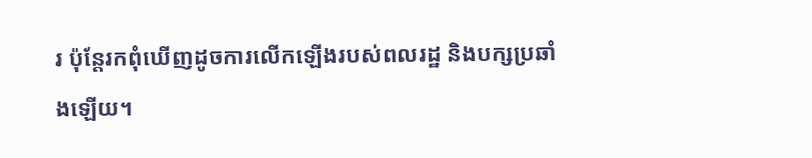រ ប៉ុន្តែរកពុំឃើញដូចការលើកឡើងរបស់ពលរដ្ឋ និងបក្សប្រឆាំងឡើយ។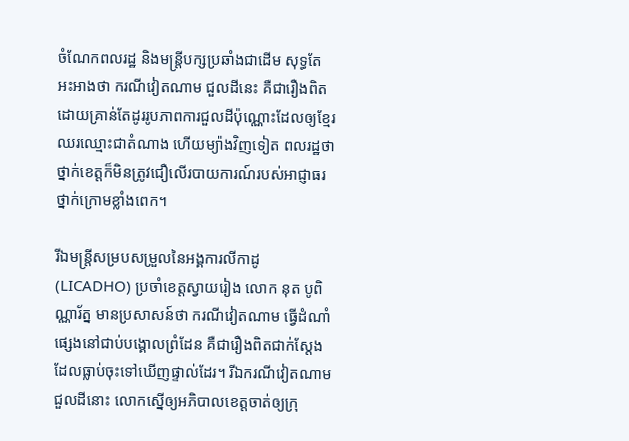ចំណែកពលរដ្ឋ និងមន្ត្រីបក្សប្រឆាំងជាដើម សុទ្ធតែអះអាងថា ករណីវៀតណាម ជួលដីនេះ គឺជារឿងពិត ដោយគ្រាន់តែដូររូបភាពការជួលដីប៉ុណ្ណោះដែលឲ្យខ្មែរឈរឈ្មោះជាតំណាង ហើយម្យ៉ាងវិញទៀត ពលរដ្ឋថាថ្នាក់ខេត្តក៏មិនត្រូវជឿលើរបាយការណ៍របស់អាជ្ញាធរថ្នាក់ក្រោមខ្លាំងពេក។

រីឯមន្ត្រីសម្របសម្រួលនៃអង្គការលីកាដូ (LICADHO) ប្រចាំខេត្តស្វាយរៀង លោក នុត បូពិណ្ណារ័ត្ន មានប្រសាសន៍ថា ករណីវៀតណាម ធ្វើដំណាំផ្សេងនៅជាប់បង្គោលព្រំដែន គឺជារឿងពិតជាក់ស្តែង ដែលធ្លាប់ចុះទៅឃើញផ្ទាល់ដែរ។ រីឯករណីវៀតណាម ជួលដីនោះ លោកស្នើឲ្យអភិបាលខេត្តចាត់ឲ្យក្រុ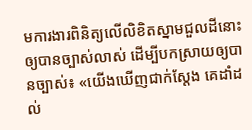មការងារពិនិត្យលើលិខិតស្នាមជួលដីនោះឲ្យបានច្បាស់លាស់ ដើម្បីបកស្រាយឲ្យបានច្បាស់៖ «យើងឃើញជាក់ស្តែង គេដាំដល់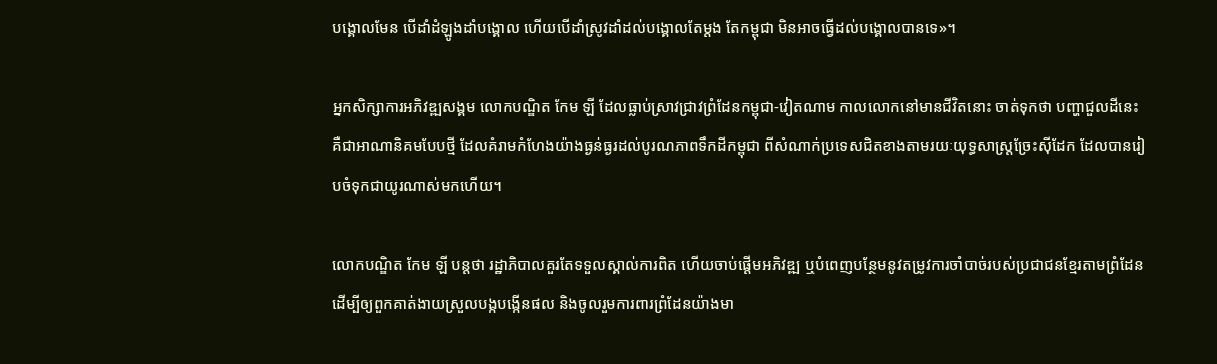បង្គោលមែន បើដាំដំឡូងដាំបង្គោល ហើយបើដាំស្រូវដាំដល់បង្គោលតែម្តង តែកម្ពុជា មិនអាចធ្វើដល់បង្គោលបានទេ»។

អ្នកសិក្សាការអភិវឌ្ឍសង្គម លោកបណ្ឌិត កែម ឡី ដែលធ្លាប់ស្រាវជ្រាវព្រំដែនកម្ពុជា-វៀតណាម កាលលោកនៅមានជីវិតនោះ ចាត់ទុកថា បញ្ហាជួលដីនេះ គឺជាអាណានិគមបែបថ្មី ដែលគំរាមកំហែងយ៉ាងធ្ងន់ធ្ងរដល់បូរណភាពទឹកដីកម្ពុជា ពីសំណាក់ប្រទេសជិតខាងតាមរយៈយុទ្ធសាស្ត្រច្រែះស៊ីដែក ដែលបានរៀបចំទុកជាយូរណាស់មកហើយ។

លោកបណ្ឌិត កែម ឡី បន្តថា រដ្ឋាភិបាលគួរតែទទួលស្គាល់ការពិត ហើយចាប់ផ្តើមអភិវឌ្ឍ ឬបំពេញបន្ថែមនូវតម្រូវការចាំបាច់របស់ប្រជាជនខ្មែរតាមព្រំដែន ដើម្បីឲ្យពួកគាត់ងាយស្រួលបង្កបង្កើនផល និងចូលរួមការពារព្រំដែនយ៉ាងមា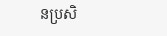នប្រសិ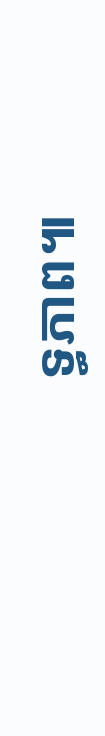ទ្ធភាព៕